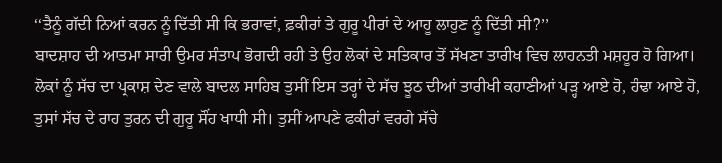‘‘ਤੈਨੂੰ ਗੱਦੀ ਨਿਆਂ ਕਰਨ ਨੂੰ ਦਿੱਤੀ ਸੀ ਕਿ ਭਰਾਵਾਂ, ਫ਼ਕੀਰਾਂ ਤੇ ਗੁਰੂ ਪੀਰਾਂ ਦੇ ਆਹੂ ਲਾਹੁਣ ਨੂੰ ਦਿੱਤੀ ਸੀ?’’
ਬਾਦਸ਼ਾਹ ਦੀ ਆਤਮਾ ਸਾਰੀ ਉਮਰ ਸੰਤਾਪ ਭੋਗਦੀ ਰਹੀ ਤੇ ਉਹ ਲੋਕਾਂ ਦੇ ਸਤਿਕਾਰ ਤੋਂ ਸੱਖਣਾ ਤਾਰੀਖ ਵਿਚ ਲਾਹਨਤੀ ਮਸ਼ਹੂਰ ਹੋ ਗਿਆ। ਲੋਕਾਂ ਨੂੰ ਸੱਚ ਦਾ ਪ੍ਰਕਾਸ਼ ਦੇਣ ਵਾਲੇ ਬਾਦਲ ਸਾਹਿਬ ਤੁਸੀਂ ਇਸ ਤਰ੍ਹਾਂ ਦੇ ਸੱਚ ਝੂਠ ਦੀਆਂ ਤਾਰੀਖੀ ਕਹਾਣੀਆਂ ਪੜ੍ਹ ਆਏ ਹੋ, ਹੰਢਾ ਆਏ ਹੋ, ਤੁਸਾਂ ਸੱਚ ਦੇ ਰਾਹ ਤੁਰਨ ਦੀ ਗੁਰੂ ਸੌਂਹ ਖਾਧੀ ਸੀ। ਤੁਸੀਂ ਆਪਣੇ ਫਕੀਰਾਂ ਵਰਗੇ ਸੱਚੇ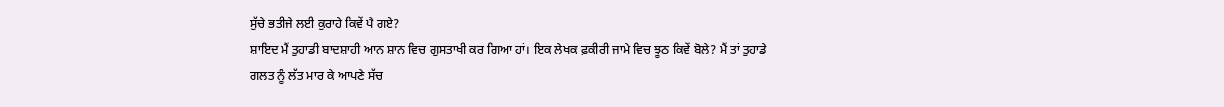ਸੁੱਚੇ ਭਤੀਜੇ ਲਈ ਕੁਰਾਹੇ ਕਿਵੇਂ ਪੈ ਗਏ?
ਸ਼ਾਇਦ ਮੈਂ ਤੁਹਾਡੀ ਬਾਦਸ਼ਾਹੀ ਆਨ ਸ਼ਾਨ ਵਿਚ ਗੁਸਤਾਖੀ ਕਰ ਗਿਆ ਹਾਂ। ਇਕ ਲੇਖਕ ਫ਼ਕੀਰੀ ਜਾਮੇ ਵਿਚ ਝੂਠ ਕਿਵੇਂ ਬੋਲੇ? ਮੈਂ ਤਾਂ ਤੁਹਾਡੇ ਗਲਤ ਨੂੰ ਲੱਤ ਮਾਰ ਕੇ ਆਪਣੇ ਸੱਚ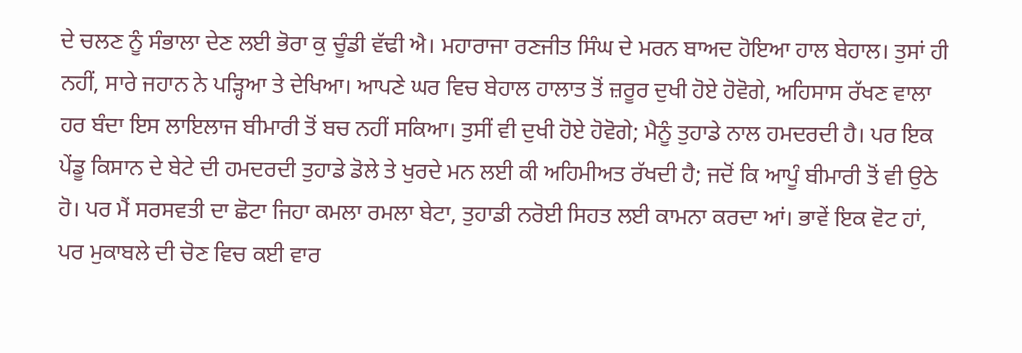ਦੇ ਚਲਣ ਨੂੰ ਸੰਭਾਲਾ ਦੇਣ ਲਈ ਭੋਰਾ ਕੁ ਚੂੰਡੀ ਵੱਢੀ ਐ। ਮਹਾਰਾਜਾ ਰਣਜੀਤ ਸਿੰਘ ਦੇ ਮਰਨ ਬਾਅਦ ਹੋਇਆ ਹਾਲ ਬੇਹਾਲ। ਤੁਸਾਂ ਹੀ ਨਹੀਂ, ਸਾਰੇ ਜਹਾਨ ਨੇ ਪੜ੍ਹਿਆ ਤੇ ਦੇਖਿਆ। ਆਪਣੇ ਘਰ ਵਿਚ ਬੇਹਾਲ ਹਾਲਾਤ ਤੋਂ ਜ਼ਰੂਰ ਦੁਖੀ ਹੋਏ ਹੋਵੋਗੇ, ਅਹਿਸਾਸ ਰੱਖਣ ਵਾਲਾ ਹਰ ਬੰਦਾ ਇਸ ਲਾਇਲਾਜ ਬੀਮਾਰੀ ਤੋਂ ਬਚ ਨਹੀਂ ਸਕਿਆ। ਤੁਸੀਂ ਵੀ ਦੁਖੀ ਹੋਏ ਹੋਵੋਗੇ; ਮੈਨੂੰ ਤੁਹਾਡੇ ਨਾਲ ਹਮਦਰਦੀ ਹੈ। ਪਰ ਇਕ ਪੇਂਡੂ ਕਿਸਾਨ ਦੇ ਬੇਟੇ ਦੀ ਹਮਦਰਦੀ ਤੁਹਾਡੇ ਡੋਲੇ ਤੇ ਖੁਰਦੇ ਮਨ ਲਈ ਕੀ ਅਹਿਮੀਅਤ ਰੱਖਦੀ ਹੈ; ਜਦੋਂ ਕਿ ਆਪੂੰ ਬੀਮਾਰੀ ਤੋਂ ਵੀ ਉਠੇ ਹੋ। ਪਰ ਮੈਂ ਸਰਸਵਤੀ ਦਾ ਛੋਟਾ ਜਿਹਾ ਕਮਲਾ ਰਮਲਾ ਬੇਟਾ, ਤੁਹਾਡੀ ਨਰੋਈ ਸਿਹਤ ਲਈ ਕਾਮਨਾ ਕਰਦਾ ਆਂ। ਭਾਵੇਂ ਇਕ ਵੋਟ ਹਾਂ, ਪਰ ਮੁਕਾਬਲੇ ਦੀ ਚੋਣ ਵਿਚ ਕਈ ਵਾਰ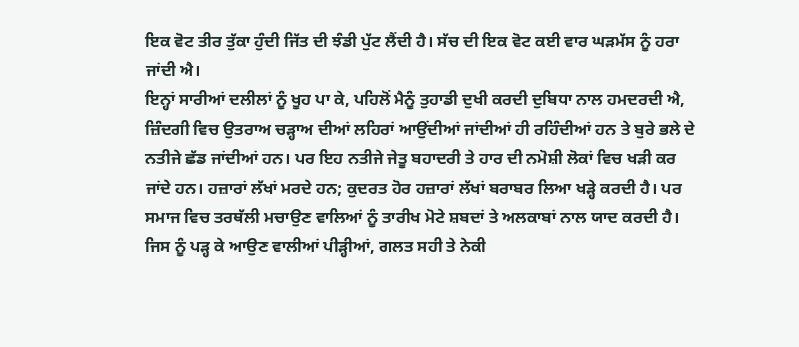ਇਕ ਵੋਟ ਤੀਰ ਤੁੱਕਾ ਹੁੰਦੀ ਜਿੱਤ ਦੀ ਝੰਡੀ ਪੁੱਟ ਲੈਂਦੀ ਹੈ। ਸੱਚ ਦੀ ਇਕ ਵੋਟ ਕਈ ਵਾਰ ਘੜਮੱਸ ਨੂੰ ਹਰਾ ਜਾਂਦੀ ਐ।
ਇਨ੍ਹਾਂ ਸਾਰੀਆਂ ਦਲੀਲਾਂ ਨੂੰ ਖੂਹ ਪਾ ਕੇ, ਪਹਿਲੋਂ ਮੈਨੂੰ ਤੁਹਾਡੀ ਦੁਖੀ ਕਰਦੀ ਦੁਬਿਧਾ ਨਾਲ ਹਮਦਰਦੀ ਐ, ਜ਼ਿੰਦਗੀ ਵਿਚ ਉਤਰਾਅ ਚੜ੍ਹਾਅ ਦੀਆਂ ਲਹਿਰਾਂ ਆਉਂਦੀਆਂ ਜਾਂਦੀਆਂ ਹੀ ਰਹਿੰਦੀਆਂ ਹਨ ਤੇ ਬੁਰੇ ਭਲੇ ਦੇ ਨਤੀਜੇ ਛੱਡ ਜਾਂਦੀਆਂ ਹਨ। ਪਰ ਇਹ ਨਤੀਜੇ ਜੇਤੂ ਬਹਾਦਰੀ ਤੇ ਹਾਰ ਦੀ ਨਮੋਸ਼ੀ ਲੋਕਾਂ ਵਿਚ ਖੜੀ ਕਰ ਜਾਂਦੇ ਹਨ। ਹਜ਼ਾਰਾਂ ਲੱਖਾਂ ਮਰਦੇ ਹਨ; ਕੁਦਰਤ ਹੋਰ ਹਜ਼ਾਰਾਂ ਲੱਖਾਂ ਬਰਾਬਰ ਲਿਆ ਖੜ੍ਹੇ ਕਰਦੀ ਹੈ। ਪਰ ਸਮਾਜ ਵਿਚ ਤਰਥੱਲੀ ਮਚਾਉਣ ਵਾਲਿਆਂ ਨੂੰ ਤਾਰੀਖ ਮੋਟੇ ਸ਼ਬਦਾਂ ਤੇ ਅਲਕਾਬਾਂ ਨਾਲ ਯਾਦ ਕਰਦੀ ਹੈ। ਜਿਸ ਨੂੰ ਪੜ੍ਹ ਕੇ ਆਉਣ ਵਾਲੀਆਂ ਪੀੜ੍ਹੀਆਂ, ਗਲਤ ਸਹੀ ਤੇ ਨੇਕੀ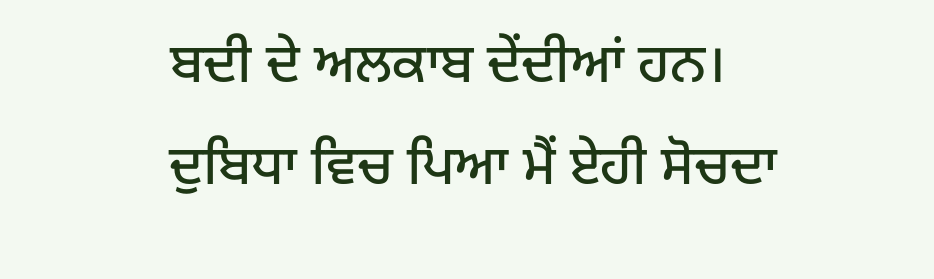ਬਦੀ ਦੇ ਅਲਕਾਬ ਦੇਂਦੀਆਂ ਹਨ। ਦੁਬਿਧਾ ਵਿਚ ਪਿਆ ਮੈਂ ਏਹੀ ਸੋਚਦਾ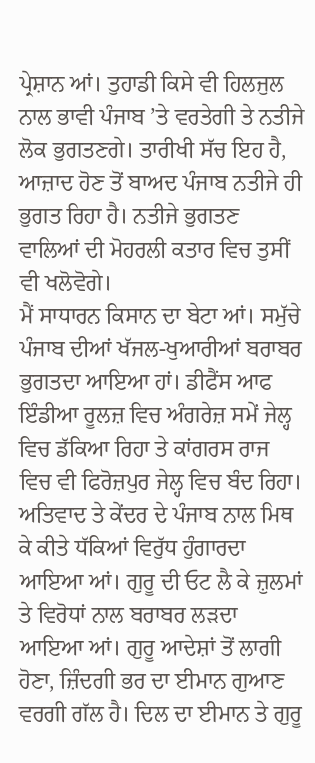ਪ੍ਰੇਸ਼ਾਨ ਆਂ। ਤੁਹਾਡੀ ਕਿਸੇ ਵੀ ਹਿਲਜੁਲ ਨਾਲ ਭਾਵੀ ਪੰਜਾਬ ’ਤੇ ਵਰਤੇਗੀ ਤੇ ਨਤੀਜੇ ਲੋਕ ਭੁਗਤਣਗੇ। ਤਾਰੀਖੀ ਸੱਚ ਇਹ ਹੈ, ਆਜ਼ਾਦ ਹੋਣ ਤੋਂ ਬਾਅਦ ਪੰਜਾਬ ਨਤੀਜੇ ਹੀ ਭੁਗਤ ਰਿਹਾ ਹੈ। ਨਤੀਜੇ ਭੁਗਤਣ ਵਾਲਿਆਂ ਦੀ ਮੋਹਰਲੀ ਕਤਾਰ ਵਿਚ ਤੁਸੀਂ ਵੀ ਖਲੋਵੋਗੇ।
ਮੈਂ ਸਾਧਾਰਨ ਕਿਸਾਨ ਦਾ ਬੇਟਾ ਆਂ। ਸਮੁੱਚੇ ਪੰਜਾਬ ਦੀਆਂ ਖੱਜਲ-ਖੁਆਰੀਆਂ ਬਰਾਬਰ ਭੁਗਤਦਾ ਆਇਆ ਹਾਂ। ਡੀਫੈਂਸ ਆਫ ਇੰਡੀਆ ਰੂਲਜ਼ ਵਿਚ ਅੰਗਰੇਜ਼ ਸਮੇਂ ਜੇਲ੍ਹ ਵਿਚ ਡੱਕਿਆ ਰਿਹਾ ਤੇ ਕਾਂਗਰਸ ਰਾਜ ਵਿਚ ਵੀ ਫਿਰੋਜ਼ਪੁਰ ਜੇਲ੍ਹ ਵਿਚ ਬੰਦ ਰਿਹਾ। ਅਤਿਵਾਦ ਤੇ ਕੇਂਦਰ ਦੇ ਪੰਜਾਬ ਨਾਲ ਮਿਥ ਕੇ ਕੀਤੇ ਧੱਕਿਆਂ ਵਿਰੁੱਧ ਹੁੰਗਾਰਦਾ ਆਇਆ ਆਂ। ਗੁਰੂ ਦੀ ਓਟ ਲੈ ਕੇ ਜ਼ੁਲਮਾਂ ਤੇ ਵਿਰੋਧਾਂ ਨਾਲ ਬਰਾਬਰ ਲੜਦਾ ਆਇਆ ਆਂ। ਗੁਰੂ ਆਦੇਸ਼ਾਂ ਤੋਂ ਲਾਗੀ ਹੋਣਾ, ਜ਼ਿੰਦਗੀ ਭਰ ਦਾ ਈਮਾਨ ਗੁਆਣ ਵਰਗੀ ਗੱਲ ਹੈ। ਦਿਲ ਦਾ ਈਮਾਨ ਤੇ ਗੁਰੂ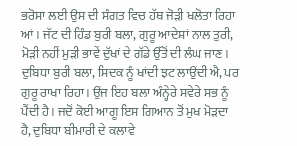ਭਰੋਸਾ ਲਈ ਉਸ ਦੀ ਸੰਗਤ ਵਿਚ ਹੱਥ ਜੋੜੀ ਖਲੋਤਾ ਰਿਹਾ ਆਂ। ਜੱਟ ਦੀ ਹਿੰਡ ਬੁਰੀ ਬਲਾ, ਗੁਰੂ ਆਦੇਸ਼ਾਂ ਨਾਲ ਤੁਰੀ, ਮੋੜੀ ਨਹੀਂ ਮੁੜੀ ਭਾਵੇਂ ਦੁੱਖਾਂ ਦੇ ਗੱਡੇ ਉੱਤੋਂ ਦੀ ਲੰਘ ਜਾਣ। ਦੁਬਿਧਾ ਬੁਰੀ ਬਲਾ, ਸਿਦਕ ਨੂੰ ਖਾਂਦੀ ਝਟ ਲਾਉਂਦੀ ਐ, ਪਰ ਗੁਰੂ ਰਾਖਾ ਰਿਹਾ। ਉਂਜ ਇਹ ਬਲਾ ਅੰਨ੍ਹੇਰੇ ਸਵੇਰੇ ਸਭ ਨੂੰ ਪੈਂਦੀ ਹੈ। ਜਦੋਂ ਕੋਈ ਆਗੂ ਇਸ ਗਿਆਨ ਤੋਂ ਮੁਖ ਮੋੜਦਾ ਹੈ, ਦੁਬਿਧਾ ਬੀਮਾਰੀ ਦੇ ਕਲਾਵੇ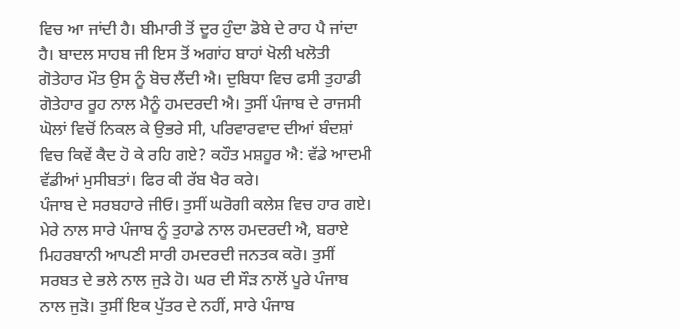ਵਿਚ ਆ ਜਾਂਦੀ ਹੈ। ਬੀਮਾਰੀ ਤੋਂ ਦੂਰ ਹੁੰਦਾ ਡੋਬੇ ਦੇ ਰਾਹ ਪੈ ਜਾਂਦਾ ਹੈ। ਬਾਦਲ ਸਾਹਬ ਜੀ ਇਸ ਤੋਂ ਅਗਾਂਹ ਬਾਹਾਂ ਖੋਲੀ ਖਲੋਤੀ ਗੋਤੇਹਾਰ ਮੌਤ ਉਸ ਨੂੰ ਬੋਚ ਲੈਂਦੀ ਐ। ਦੁਬਿਧਾ ਵਿਚ ਫਸੀ ਤੁਹਾਡੀ ਗੋਤੇਹਾਰ ਰੂਹ ਨਾਲ ਮੈਨੂੰ ਹਮਦਰਦੀ ਐ। ਤੁਸੀਂ ਪੰਜਾਬ ਦੇ ਰਾਜਸੀ ਘੋਲਾਂ ਵਿਚੋਂ ਨਿਕਲ ਕੇ ਉਭਰੇ ਸੀ, ਪਰਿਵਾਰਵਾਦ ਦੀਆਂ ਬੰਦਸ਼ਾਂ ਵਿਚ ਕਿਵੇਂ ਕੈਦ ਹੋ ਕੇ ਰਹਿ ਗਏ? ਕਹੌਤ ਮਸ਼ਹੂਰ ਐ: ਵੱਡੇ ਆਦਮੀ ਵੱਡੀਆਂ ਮੁਸੀਬਤਾਂ। ਫਿਰ ਕੀ ਰੱਬ ਖੈਰ ਕਰੇ।
ਪੰਜਾਬ ਦੇ ਸਰਬਹਾਰੇ ਜੀਓ। ਤੁਸੀਂ ਘਰੋਗੀ ਕਲੇਸ਼ ਵਿਚ ਹਾਰ ਗਏ। ਮੇਰੇ ਨਾਲ ਸਾਰੇ ਪੰਜਾਬ ਨੂੰ ਤੁਹਾਡੇ ਨਾਲ ਹਮਦਰਦੀ ਐ, ਬਰਾਏ ਮਿਹਰਬਾਨੀ ਆਪਣੀ ਸਾਰੀ ਹਮਦਰਦੀ ਜਨਤਕ ਕਰੋ। ਤੁਸੀਂ ਸਰਬਤ ਦੇ ਭਲੇ ਨਾਲ ਜੁੜੇ ਹੋ। ਘਰ ਦੀ ਸੌੜ ਨਾਲੋਂ ਪੂਰੇ ਪੰਜਾਬ ਨਾਲ ਜੁੜੋ। ਤੁਸੀਂ ਇਕ ਪੁੱਤਰ ਦੇ ਨਹੀਂ, ਸਾਰੇ ਪੰਜਾਬ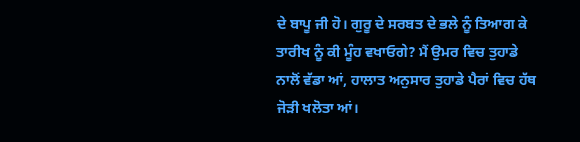ਦੇ ਬਾਪੂ ਜੀ ਹੋ। ਗੁਰੂ ਦੇ ਸਰਬਤ ਦੇ ਭਲੇ ਨੂੰ ਤਿਆਗ ਕੇ ਤਾਰੀਖ ਨੂੰ ਕੀ ਮੂੰਹ ਵਖਾਓਗੇ? ਮੈਂ ਉਮਰ ਵਿਚ ਤੁਹਾਡੇ ਨਾਲੋਂ ਵੱਡਾ ਆਂ, ਹਾਲਾਤ ਅਨੁਸਾਰ ਤੁਹਾਡੇ ਪੈਰਾਂ ਵਿਚ ਹੱਥ ਜੋੜੀ ਖਲੋਤਾ ਆਂ।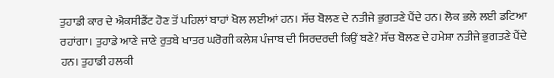ਤੁਹਾਡੀ ਕਾਰ ਦੇ ਐਕਸੀਡੈਂਟ ਹੋਣ ਤੋਂ ਪਹਿਲਾਂ ਬਾਹਾਂ ਖੋਲ ਲਈਆਂ ਹਨ। ਸੱਚ ਬੋਲਣ ਦੇ ਨਤੀਜੇ ਭੁਗਤਣੇ ਪੈਂਦੇ ਹਨ। ਲੋਕ ਭਲੇ ਲਈ ਡਟਿਆ ਰਹਾਂਗਾ। ਤੁਹਾਡੇ ਆਣੇ ਜਾਣੇ ਰੁਤਬੇ ਖਾਤਰ ਘਰੋਗੀ ਕਲੇਸ਼ ਪੰਜਾਬ ਦੀ ਸਿਰਦਰਦੀ ਕਿਉਂ ਬਣੇ? ਸੱਚ ਬੋਲਣ ਦੇ ਹਮੇਸ਼ਾ ਨਤੀਜੇ ਭੁਗਤਣੇ ਪੈਂਦੇ ਹਨ। ਤੁਹਾਡੀ ਹਲਕੀ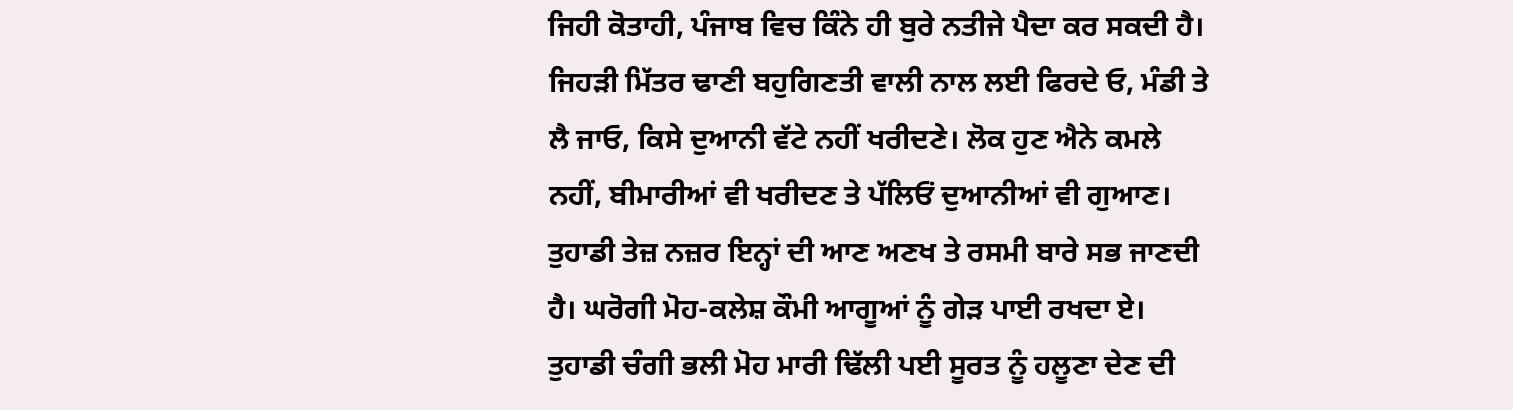ਜਿਹੀ ਕੋਤਾਹੀ, ਪੰਜਾਬ ਵਿਚ ਕਿੰਨੇ ਹੀ ਬੁਰੇ ਨਤੀਜੇ ਪੈਦਾ ਕਰ ਸਕਦੀ ਹੈ। ਜਿਹੜੀ ਮਿੱਤਰ ਢਾਣੀ ਬਹੁਗਿਣਤੀ ਵਾਲੀ ਨਾਲ ਲਈ ਫਿਰਦੇ ਓ, ਮੰਡੀ ਤੇ ਲੈ ਜਾਓ, ਕਿਸੇ ਦੁਆਨੀ ਵੱਟੇ ਨਹੀਂ ਖਰੀਦਣੇ। ਲੋਕ ਹੁਣ ਐਨੇ ਕਮਲੇ ਨਹੀਂ, ਬੀਮਾਰੀਆਂ ਵੀ ਖਰੀਦਣ ਤੇ ਪੱਲਿਓਂ ਦੁਆਨੀਆਂ ਵੀ ਗੁਆਣ। ਤੁਹਾਡੀ ਤੇਜ਼ ਨਜ਼ਰ ਇਨ੍ਹਾਂ ਦੀ ਆਣ ਅਣਖ ਤੇ ਰਸਮੀ ਬਾਰੇ ਸਭ ਜਾਣਦੀ ਹੈ। ਘਰੋਗੀ ਮੋਹ-ਕਲੇਸ਼ ਕੌਮੀ ਆਗੂਆਂ ਨੂੰ ਗੇੜ ਪਾਈ ਰਖਦਾ ਏ। ਤੁਹਾਡੀ ਚੰਗੀ ਭਲੀ ਮੋਹ ਮਾਰੀ ਢਿੱਲੀ ਪਈ ਸੂਰਤ ਨੂੰ ਹਲੂਣਾ ਦੇਣ ਦੀ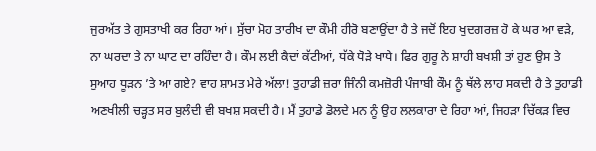ਜੁਰਅੱਤ ਤੇ ਗੁਸਤਾਖੀ ਕਰ ਰਿਹਾ ਆਂ। ਸੁੱਚਾ ਮੋਹ ਤਾਰੀਖ ਦਾ ਕੌਮੀ ਹੀਰੋ ਬਣਾਉਂਦਾ ਹੈ ਤੇ ਜਦੋਂ ਇਹ ਖੁਦਗਰਜ਼ ਹੋ ਕੇ ਘਰ ਆ ਵੜੇ, ਨਾ ਘਰਦਾ ਤੇ ਨਾ ਘਾਟ ਦਾ ਰਹਿੰਦਾ ਹੈ। ਕੌਮ ਲਈ ਕੈਦਾਂ ਕੱਟੀਆਂ, ਧੱਕੇ ਧੋੜੇ ਖਾਧੇ। ਫਿਰ ਗੁਰੂ ਨੇ ਸ਼ਾਹੀ ਬਖਸ਼ੀ ਤਾਂ ਹੁਣ ਉਸ ਤੇ ਸੁਆਹ ਧੂੜਨ ’ਤੇ ਆ ਗਏ? ਵਾਹ ਸ਼ਾਮਤ ਮੇਰੇ ਅੱਲਾ! ਤੁਹਾਡੀ ਜ਼ਰਾ ਜਿੰਨੀ ਕਮਜ਼ੋਰੀ ਪੰਜਾਬੀ ਕੌਮ ਨੂੰ ਥੱਲੇ ਲਾਹ ਸਕਦੀ ਹੈ ਤੇ ਤੁਹਾਡੀ ਅਣਖੀਲੀ ਚੜ੍ਹਤ ਸਰ ਬੁਲੰਦੀ ਵੀ ਬਖਸ਼ ਸਕਦੀ ਹੈ। ਮੈਂ ਤੁਹਾਡੇ ਡੋਲਦੇ ਮਨ ਨੂੰ ਉਹ ਲਲਕਾਰਾ ਦੇ ਰਿਹਾ ਆਂ, ਜਿਹੜਾ ਚਿੱਕੜ ਵਿਚ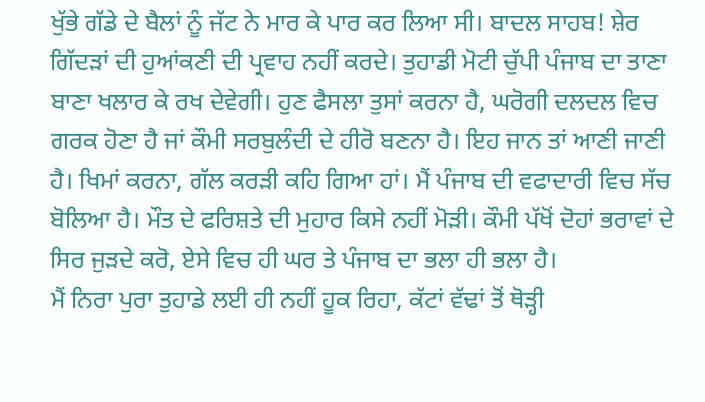ਖੁੱਭੇ ਗੱਡੇ ਦੇ ਬੈਲਾਂ ਨੂੰ ਜੱਟ ਨੇ ਮਾਰ ਕੇ ਪਾਰ ਕਰ ਲਿਆ ਸੀ। ਬਾਦਲ ਸਾਹਬ! ਸ਼ੇਰ ਗਿੱਦੜਾਂ ਦੀ ਹੁਆਂਕਣੀ ਦੀ ਪ੍ਰਵਾਹ ਨਹੀਂ ਕਰਦੇ। ਤੁਹਾਡੀ ਮੋਟੀ ਚੁੱਪੀ ਪੰਜਾਬ ਦਾ ਤਾਣਾ ਬਾਣਾ ਖਲਾਰ ਕੇ ਰਖ ਦੇਵੇਗੀ। ਹੁਣ ਫੈਸਲਾ ਤੁਸਾਂ ਕਰਨਾ ਹੈ, ਘਰੋਗੀ ਦਲਦਲ ਵਿਚ ਗਰਕ ਹੋਣਾ ਹੈ ਜਾਂ ਕੌਮੀ ਸਰਬੁਲੰਦੀ ਦੇ ਹੀਰੋ ਬਣਨਾ ਹੈ। ਇਹ ਜਾਨ ਤਾਂ ਆਣੀ ਜਾਣੀ ਹੈ। ਖਿਮਾਂ ਕਰਨਾ, ਗੱਲ ਕਰੜੀ ਕਹਿ ਗਿਆ ਹਾਂ। ਮੈਂ ਪੰਜਾਬ ਦੀ ਵਫਾਦਾਰੀ ਵਿਚ ਸੱਚ ਬੋਲਿਆ ਹੈ। ਮੌਤ ਦੇ ਫਰਿਸ਼ਤੇ ਦੀ ਮੁਹਾਰ ਕਿਸੇ ਨਹੀਂ ਮੋੜੀ। ਕੌਮੀ ਪੱਖੋਂ ਦੋਹਾਂ ਭਰਾਵਾਂ ਦੇ ਸਿਰ ਜੁੜਦੇ ਕਰੋ, ਏਸੇ ਵਿਚ ਹੀ ਘਰ ਤੇ ਪੰਜਾਬ ਦਾ ਭਲਾ ਹੀ ਭਲਾ ਹੈ।
ਮੈਂ ਨਿਰਾ ਪੁਰਾ ਤੁਹਾਡੇ ਲਈ ਹੀ ਨਹੀਂ ਹੂਕ ਰਿਹਾ, ਕੱਟਾਂ ਵੱਢਾਂ ਤੋਂ ਥੋੜ੍ਹੀ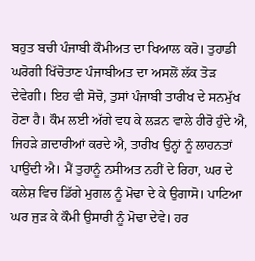ਬਹੁਤ ਬਚੀ ਪੰਜਾਬੀ ਕੌਮੀਅਤ ਦਾ ਖਿਆਲ ਕਰੋ। ਤੁਹਾਡੀ ਘਰੋਗੀ ਖਿੱਚੋਤਾਣ ਪੰਜਾਬੀਅਤ ਦਾ ਅਸਲੋਂ ਲੱਕ ਤੋੜ ਦੇਵੇਗੀ। ਇਹ ਵੀ ਸੋਚੋ, ਤੁਸਾਂ ਪੰਜਾਬੀ ਤਾਰੀਖ ਦੇ ਸਨਮੁੱਖ ਹੋਣਾ ਹੈ। ਕੌਮ ਲਈ ਅੱਗੇ ਵਧ ਕੇ ਲੜਨ ਵਾਲੇ ਹੀਰੋ ਹੁੰਦੇ ਐ, ਜਿਹੜੇ ਗ਼ਦਾਰੀਆਂ ਕਰਦੇ ਐ, ਤਾਰੀਖ ਉਨ੍ਹਾਂ ਨੂੰ ਲਾਹਨਤਾਂ ਪਾਉਂਦੀ ਐ। ਮੈਂ ਤੁਹਾਨੂੰ ਨਸੀਅਤ ਨਹੀਂ ਦੇ ਰਿਹਾ, ਘਰ ਦੇ ਕਲੇਸ਼ ਵਿਚ ਡਿੱਗੇ ਮੁਗਲ ਨੂੰ ਮੋਢਾ ਦੇ ਕੇ ਉਗਾਸੋ। ਪਾਟਿਆ ਘਰ ਜੁੜ ਕੇ ਕੌਮੀ ਉਸਾਰੀ ਨੂੰ ਮੋਢਾ ਦੇਵੇ। ਹਰ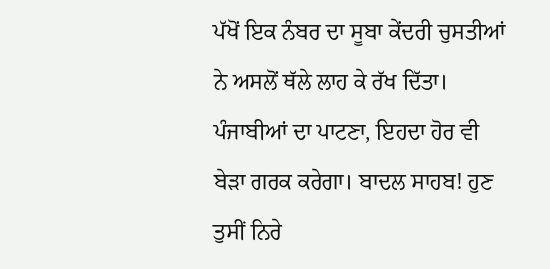ਪੱਖੋਂ ਇਕ ਨੰਬਰ ਦਾ ਸੂਬਾ ਕੇਂਦਰੀ ਚੁਸਤੀਆਂ ਨੇ ਅਸਲੋਂ ਥੱਲੇ ਲਾਹ ਕੇ ਰੱਖ ਦਿੱਤਾ। ਪੰਜਾਬੀਆਂ ਦਾ ਪਾਟਣਾ, ਇਹਦਾ ਹੋਰ ਵੀ ਬੇੜਾ ਗਰਕ ਕਰੇਗਾ। ਬਾਦਲ ਸਾਹਬ! ਹੁਣ ਤੁਸੀਂ ਨਿਰੇ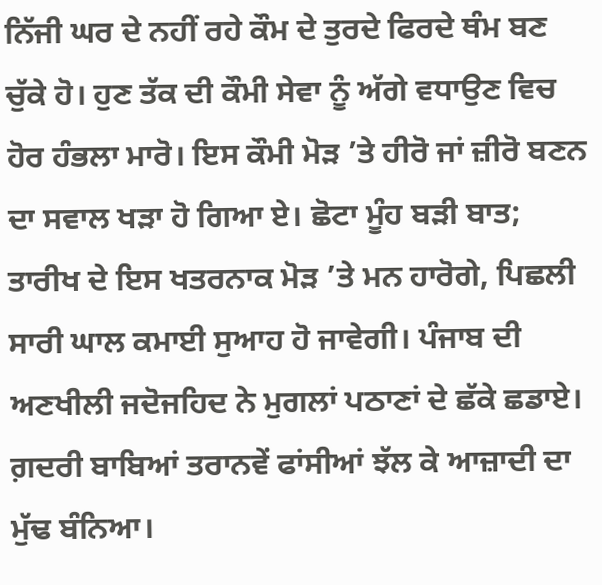ਨਿੱਜੀ ਘਰ ਦੇ ਨਹੀਂ ਰਹੇ ਕੌਮ ਦੇ ਤੁਰਦੇ ਫਿਰਦੇ ਥੰਮ ਬਣ ਚੁੱਕੇ ਹੋ। ਹੁਣ ਤੱਕ ਦੀ ਕੌਮੀ ਸੇਵਾ ਨੂੰ ਅੱਗੇ ਵਧਾਉਣ ਵਿਚ ਹੋਰ ਹੰਭਲਾ ਮਾਰੋ। ਇਸ ਕੌਮੀ ਮੋੜ ’ਤੇ ਹੀਰੋ ਜਾਂ ਜ਼ੀਰੋ ਬਣਨ ਦਾ ਸਵਾਲ ਖੜਾ ਹੋ ਗਿਆ ਏ। ਛੋਟਾ ਮੂੰਹ ਬੜੀ ਬਾਤ; ਤਾਰੀਖ ਦੇ ਇਸ ਖਤਰਨਾਕ ਮੋੜ ’ਤੇ ਮਨ ਹਾਰੋਗੇ, ਪਿਛਲੀ ਸਾਰੀ ਘਾਲ ਕਮਾਈ ਸੁਆਹ ਹੋ ਜਾਵੇਗੀ। ਪੰਜਾਬ ਦੀ ਅਣਖੀਲੀ ਜਦੋਜਹਿਦ ਨੇ ਮੁਗਲਾਂ ਪਠਾਣਾਂ ਦੇ ਛੱਕੇ ਛਡਾਏ। ਗ਼ਦਰੀ ਬਾਬਿਆਂ ਤਰਾਨਵੇਂ ਫਾਂਸੀਆਂ ਝੱਲ ਕੇ ਆਜ਼ਾਦੀ ਦਾ ਮੁੱਢ ਬੰਨਿਆ।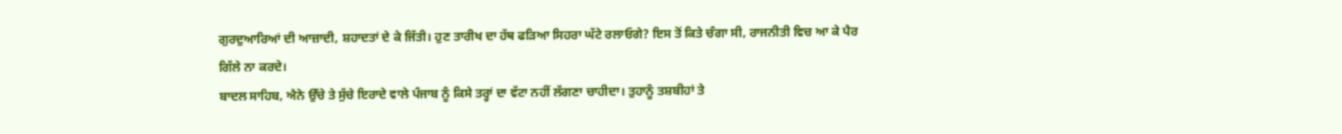ਗੁਰਦੁਆਰਿਆਂ ਦੀ ਆਜ਼ਾਦੀ, ਸ਼ਹਾਦਤਾਂ ਦੇ ਕੇ ਜਿੱਤੀ। ਹੁਣ ਤਾਰੀਖ ਦਾ ਹੱਥ ਫੜਿਆ ਸਿਹਰਾ ਘੱਟੇ ਰਲਾਓਗੇ? ਇਸ ਤੋਂ ਕਿਤੇ ਚੰਗਾ ਸੀ, ਰਾਜਨੀਤੀ ਵਿਚ ਆ ਕੇ ਪੈਰ ਗਿੱਲੇ ਨਾ ਕਰਦੇ।
ਬਾਦਲ ਸਾਹਿਬ, ਐਨੇ ਉੱਚੇ ਤੇ ਸੁੱਚੇ ਇਰਾਦੇ ਵਾਲੇ ਪੰਜਾਬ ਨੂੰ ਕਿਸੇ ਤਰ੍ਹਾਂ ਦਾ ਵੱਟਾ ਨਹੀਂ ਲੱਗਣਾ ਚਾਹੀਦਾ। ਤੁਹਾਨੂੰ ਤਸ਼ਬੀਹਾਂ ਤੇ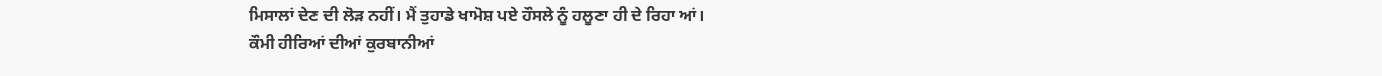ਮਿਸਾਲਾਂ ਦੇਣ ਦੀ ਲੋੜ ਨਹੀਂ। ਮੈਂ ਤੁਹਾਡੇ ਖਾਮੋਸ਼ ਪਏ ਹੌਸਲੇ ਨੂੰ ਹਲੂਣਾ ਹੀ ਦੇ ਰਿਹਾ ਆਂ।
ਕੌਮੀ ਹੀਰਿਆਂ ਦੀਆਂ ਕੁਰਬਾਨੀਆਂ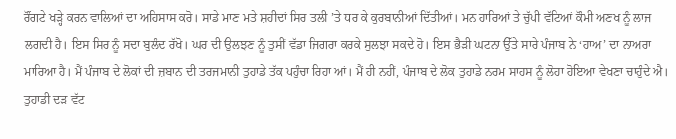ਰੌਂਗਟੇ ਖੜ੍ਹੇ ਕਰਨ ਵਾਲਿਆਂ ਦਾ ਅਹਿਸਾਸ ਕਰੋ। ਸਾਡੇ ਮਾਣ ਮਤੇ ਸ਼ਹੀਦਾਂ ਸਿਰ ਤਲੀ ’ਤੇ ਧਰ ਕੇ ਕੁਰਬਾਨੀਆਂ ਦਿੱਤੀਆਂ। ਮਨ ਹਾਰਿਆਂ ਤੇ ਚੁੱਪੀ ਵੱਟਿਆਂ ਕੌਮੀ ਅਣਖ ਨੂੰ ਲਾਜ ਲਗਦੀ ਹੈ। ਇਸ ਸਿਰ ਨੂੰ ਸਦਾ ਬੁਲੰਦ ਰੱਖੋ। ਘਰ ਦੀ ਉਲਝਣ ਨੂੰ ਤੁਸੀਂ ਵੱਡਾ ਜਿਗਰਾ ਕਰਕੇ ਸੁਲਝਾ ਸਕਦੇ ਹੋ। ਇਸ ਭੈੜੀ ਘਟਨਾ ਉੱਤੇ ਸਾਰੇ ਪੰਜਾਬ ਨੇ ‘ਹਾਅ’ ਦਾ ਨਾਅਰਾ ਮਾਰਿਆ ਹੈ। ਮੈਂ ਪੰਜਾਬ ਦੇ ਲੋਕਾਂ ਦੀ ਜ਼ਬਾਨ ਦੀ ਤਰਜਮਾਨੀ ਤੁਹਾਡੇ ਤੱਕ ਪਹੁੰਚਾ ਰਿਹਾ ਆਂ। ਮੈਂ ਹੀ ਨਹੀਂ, ਪੰਜਾਬ ਦੇ ਲੋਕ ਤੁਹਾਡੇ ਨਰਮ ਸਾਹਸ ਨੂੰ ਲੋਹਾ ਹੋਇਆ ਵੇਖਣਾ ਚਾਹੁੰਦੇ ਐ। ਤੁਹਾਡੀ ਦੜ ਵੱਟ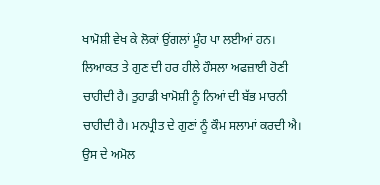ਖਾਮੋਸ਼ੀ ਵੇਖ ਕੇ ਲੋਕਾਂ ਉਂਗਲਾਂ ਮੂੰਹ ਪਾ ਲਈਆਂ ਹਨ। ਲਿਆਕਤ ਤੇ ਗੁਣ ਦੀ ਹਰ ਹੀਲੇ ਹੌਸਲਾ ਅਫਜ਼ਾਈ ਹੋਣੀ ਚਾਹੀਦੀ ਹੈ। ਤੁਹਾਡੀ ਖਾਮੋਸ਼ੀ ਨੂੰ ਨਿਆਂ ਦੀ ਬੱਭ ਮਾਰਨੀ ਚਾਹੀਦੀ ਹੈ। ਮਨਪ੍ਰੀਤ ਦੇ ਗੁਣਾਂ ਨੂੰ ਕੌਮ ਸਲਾਮਾਂ ਕਰਦੀ ਐ। ਉਸ ਦੇ ਅਮੋਲ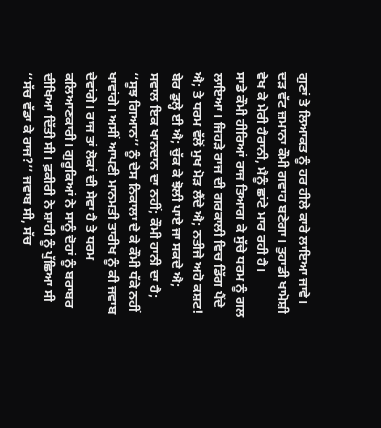ਗੁਣਾਂ ਤੇ ਲਿਆਕਤ ਨੂੰ ਹਰ ਹੀਲੇ ਕਾਰੇ ਲਾਇਆ ਜਾਵੇ। ਦੜ ਵੱਟ ਜ਼ਮਾਨਾ ਕੌਮੀ ਗਵਾਹ ਬਣੇਗਾ। ਤੁਹਾਡੀ ਖਾਮੋਸ਼ੀ ਵੇਖ ਕੇ ਮੇਰੀ ਹੈਰਾਨੀ, ਮੈਨੂੰ ਛਾਂਟੇ ਮਾਰ ਰਹੀ ਹੈ।
ਸਾਡੇ ਕੌਮੀ ਹੀਰਿਆਂ ਰਾਜ ਤਿਆਗ ਕੇ ਸੁੱਚੇ ਧਰਮ ਨੂੰ ਗਲ ਲਾਇਆ। ਜਿਹੜੇ ਰਾਜ ਦੀ ਗਰਕਾਲੀ ਵਿਚ ਡਿੱਗ ਪੈਂਦੇ ਐ; ਤੇ ਧਰਮ ਵੱਲੋਂ ਮੁਖ ਮੋੜ ਲੈਂਦੇ ਐ; ਨਤੀਜੇ ਅਹੋ ਕਸ਼ਟ! ਬੇਰ ਡੁਲ੍ਹੇ ਈ ਐ; ਚੁੱਕ ਕੇ ਝੋਲੀ ਪਾਏ ਜਾ ਸਕਦੇ ਐ; ਸਵਾਲ ਇਕ ਖਾਨਦਾਨ ਦਾ ਨਹੀਂ; ਕੌਮੀ ਹਾਨੀ ਦਾ ਹੈ; ‘‘ਸੂਝ ਗਿਆਨ’’ ਨੂੰ ਦੇਸ ਨਿਕਾਲਾ ਦੇ ਕੇ ਕੌਮੀ ਧੱਕੇ ਨਹੀਂ ਖਾਵਾਂਗੇ। ਅਸੀਂ ਆਪਣੀ ਮਾਨਮਤੀ ਤਾਰੀਖ ਨੂੰ ਕੀ ਜਵਾਬ ਦੇਵਾਂਗੇ। ਰਾਜ ਤਾਂ ਲੋਕਾਂ ਦੀ ਸੇਵਾ ਹੈ ਤੇ ਧਰਮ ਕਲਿਆਣਕਾਰੀ। ਗੁਰੂਕਿਆਂ ਨੇ ਸਾਨੂੰ ਦੋਹਾਂ ਨੂੰ ਬਰਾਬਰ ਦੀਖਿਆ ਦਿੱਤੀ ਸੀ। ਫ਼ਕੀਰੀ ਨੇ ਸ਼ਾਹੀ ਨੂੰ ਪੁੱਛਿਆ ਸੀ ‘‘ਸੱਚ ਵੱਡਾ ਕੇ ਰਾਜ?’’ ਜਵਾਬ ਸੀ, ਸੱਚ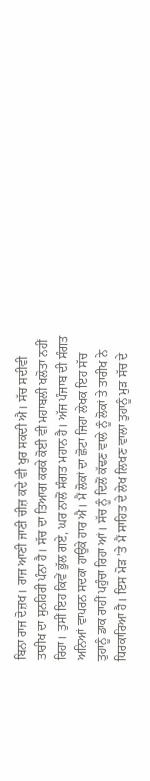ਬਿਨਾ ਰਾਜ ਦੋਜ਼ਖ। ਰਾਜ ਆਣੀ ਜਾਣੀ ਚੀਜ਼ ਕਦੇ ਵੀ ਖੁਰ ਸਕਦੀ ਐ। ਸੱਚ ਸਦੀਵੀ ਤਾਰੀਖ ਦਾ ਸੁਨਹਿਰੀ ਪੰਨਾ ਹੈ। ਸੱਚ ਦਾ ਤਿਆਗ ਕਰਕੇ ਕੋਈ ਵੀ ਮਹਾਬਲੀ ਖਲੋਤਾ ਨਹੀਂ ਰਿਹਾ। ਤੁਸੀਂ ਇਹ ਕਿਵੇਂ ਭੁੱਲ ਗਏ, ਘਰ ਨਾਲੋਂ ਸੰਗਤ ਮਹਾਨ ਹੈ। ਅੱਜ ਪੰਜਾਬ ਦੀ ਸੰਗਤ ਅਨਿਆਂ ਵਾਪਰਨ ਸਦਕਾ ਹਾਉਕੇ ਹਾਰ ਐ। ਮੈਂ ਲੋਕਾਂ ਦਾ ਛੋਟਾ ਜਿਹਾ ਲੇਖਕ ਇਹ ਸੱਚ ਤੁਹਾਨੂੰ ਡਾਕ ਰਾਹੀਂ ਪਹੁੰਚਾ ਰਿਹਾ ਆਂ। ਸੱਚ ਨੂੰ ਦਿਲੋਂ ਕੱਢਣ ਵਾਲੇ ਨੂੰ ਲੋਕਾਂ ਤੇ ਤਾਰੀਖ ਨੇ ਧਿਰਕਾਰਿਆ ਹੈ। ਇਸ ਮੋੜ ’ਤੇ ਮੈਂ ਸਾਹਿਤ ਦੇ ਲੇਖ ਲਿਖਣ ਵਾਲਾ ਤੁਹਾਨੂੰ ਮੁੜ ਸੱਚ ਦੇ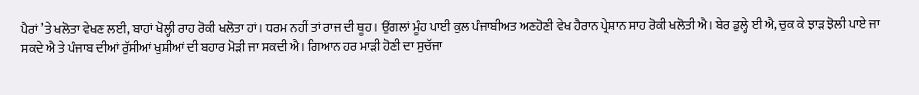ਪੈਰਾਂ ’ਤੇ ਖਲੋਤਾ ਵੇਖਣ ਲਈ, ਬਾਹਾਂ ਖੋਲ੍ਹੀ ਰਾਹ ਰੋਕੀ ਖਲੋਤਾ ਹਾਂ। ਧਰਮ ਨਹੀਂ ਤਾਂ ਰਾਜ ਦੀ ਥੂਹ। ਉਂਗਲਾਂ ਮੂੰਹ ਪਾਈ ਕੁਲ ਪੰਜਾਬੀਅਤ ਅਣਹੋਣੀ ਵੇਖ ਹੈਰਾਨ ਪ੍ਰੇਸ਼ਾਨ ਸਾਹ ਰੋਕੀ ਖਲੋਤੀ ਐ। ਬੇਰ ਡੁਲ੍ਹੇ ਈ ਐ, ਚੁਕ ਕੇ ਝਾੜ ਝੋਲੀ ਪਾਏ ਜਾ ਸਕਦੇ ਐ ਤੇ ਪੰਜਾਬ ਦੀਆਂ ਰੁੱਸੀਆਂ ਖੁਸ਼ੀਆਂ ਦੀ ਬਹਾਰ ਮੋੜੀ ਜਾ ਸਕਦੀ ਐ। ਗਿਆਨ ਹਰ ਮਾੜੀ ਹੋਣੀ ਦਾ ਸੁਚੱਜਾ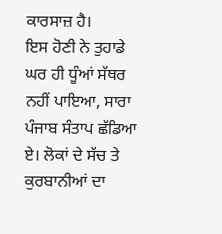ਕਾਰਸਾਜ਼ ਹੈ।
ਇਸ ਹੋਣੀ ਨੇ ਤੁਹਾਡੇ ਘਰ ਹੀ ਧੂੰਆਂ ਸੱਥਰ ਨਹੀਂ ਪਾਇਆ, ਸਾਰਾ ਪੰਜਾਬ ਸੰਤਾਪ ਛੱਡਿਆ ਏ। ਲੋਕਾਂ ਦੇ ਸੱਚ ਤੇ ਕੁਰਬਾਨੀਆਂ ਦਾ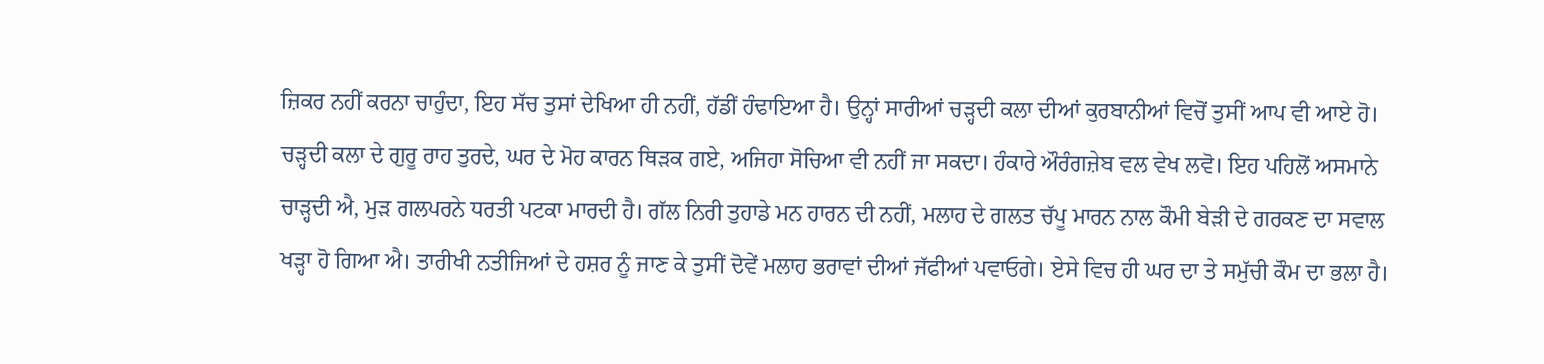ਜ਼ਿਕਰ ਨਹੀਂ ਕਰਨਾ ਚਾਹੁੰਦਾ, ਇਹ ਸੱਚ ਤੁਸਾਂ ਦੇਖਿਆ ਹੀ ਨਹੀਂ, ਹੱਡੀਂ ਹੰਢਾਇਆ ਹੈ। ਉਨ੍ਹਾਂ ਸਾਰੀਆਂ ਚੜ੍ਹਦੀ ਕਲਾ ਦੀਆਂ ਕੁਰਬਾਨੀਆਂ ਵਿਚੋਂ ਤੁਸੀਂ ਆਪ ਵੀ ਆਏ ਹੋ। ਚੜ੍ਹਦੀ ਕਲਾ ਦੇ ਗੁਰੂ ਰਾਹ ਤੁਰਦੇ, ਘਰ ਦੇ ਮੋਹ ਕਾਰਨ ਥਿੜਕ ਗਏ, ਅਜਿਹਾ ਸੋਚਿਆ ਵੀ ਨਹੀਂ ਜਾ ਸਕਦਾ। ਹੰਕਾਰੇ ਔਰੰਗਜ਼ੇਬ ਵਲ ਵੇਖ ਲਵੋ। ਇਹ ਪਹਿਲੋਂ ਅਸਮਾਨੇ ਚਾੜ੍ਹਦੀ ਐ, ਮੁੜ ਗਲਪਰਨੇ ਧਰਤੀ ਪਟਕਾ ਮਾਰਦੀ ਹੈ। ਗੱਲ ਨਿਰੀ ਤੁਹਾਡੇ ਮਨ ਹਾਰਨ ਦੀ ਨਹੀਂ, ਮਲਾਹ ਦੇ ਗਲਤ ਚੱਪੂ ਮਾਰਨ ਨਾਲ ਕੌਮੀ ਬੇੜੀ ਦੇ ਗਰਕਣ ਦਾ ਸਵਾਲ ਖੜ੍ਹਾ ਹੋ ਗਿਆ ਐ। ਤਾਰੀਖੀ ਨਤੀਜਿਆਂ ਦੇ ਹਸ਼ਰ ਨੂੰ ਜਾਣ ਕੇ ਤੁਸੀਂ ਦੋਵੇਂ ਮਲਾਹ ਭਰਾਵਾਂ ਦੀਆਂ ਜੱਫੀਆਂ ਪਵਾਓਗੇ। ਏਸੇ ਵਿਚ ਹੀ ਘਰ ਦਾ ਤੇ ਸਮੁੱਚੀ ਕੌਮ ਦਾ ਭਲਾ ਹੈ।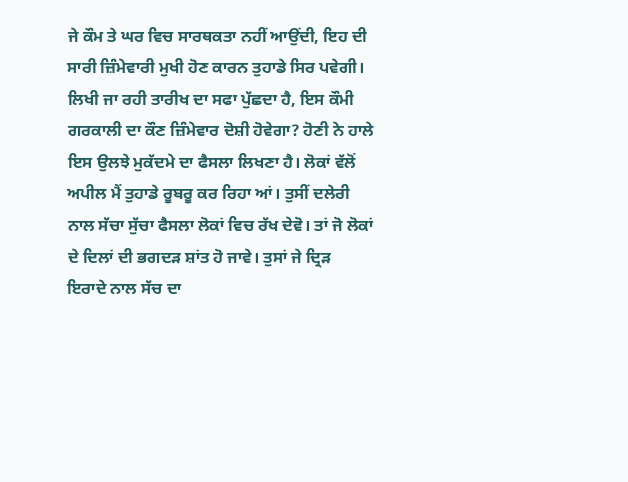ਜੇ ਕੌਮ ਤੇ ਘਰ ਵਿਚ ਸਾਰਥਕਤਾ ਨਹੀਂ ਆਉਂਦੀ, ਇਹ ਦੀ ਸਾਰੀ ਜ਼ਿੰਮੇਵਾਰੀ ਮੁਖੀ ਹੋਣ ਕਾਰਨ ਤੁਹਾਡੇ ਸਿਰ ਪਵੇਗੀ। ਲਿਖੀ ਜਾ ਰਹੀ ਤਾਰੀਖ ਦਾ ਸਫਾ ਪੁੱਛਦਾ ਹੈ, ਇਸ ਕੌਮੀ ਗਰਕਾਲੀ ਦਾ ਕੌਣ ਜ਼ਿੰਮੇਵਾਰ ਦੋਸ਼ੀ ਹੋਵੇਗਾ? ਹੋਣੀ ਨੇ ਹਾਲੇ ਇਸ ਉਲਝੇ ਮੁਕੱਦਮੇ ਦਾ ਫੈਸਲਾ ਲਿਖਣਾ ਹੈ। ਲੋਕਾਂ ਵੱਲੋਂ ਅਪੀਲ ਮੈਂ ਤੁਹਾਡੇ ਰੂਬਰੂ ਕਰ ਰਿਹਾ ਆਂ। ਤੁਸੀਂ ਦਲੇਰੀ ਨਾਲ ਸੱਚਾ ਸੁੱਚਾ ਫੈਸਲਾ ਲੋਕਾਂ ਵਿਚ ਰੱਖ ਦੇਵੋ। ਤਾਂ ਜੋ ਲੋਕਾਂ ਦੇ ਦਿਲਾਂ ਦੀ ਭਗਦੜ ਸ਼ਾਂਤ ਹੋ ਜਾਵੇ। ਤੁਸਾਂ ਜੇ ਦ੍ਰਿੜ ਇਰਾਦੇ ਨਾਲ ਸੱਚ ਦਾ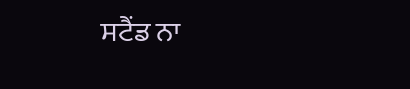ਸਟੈਂਡ ਨਾ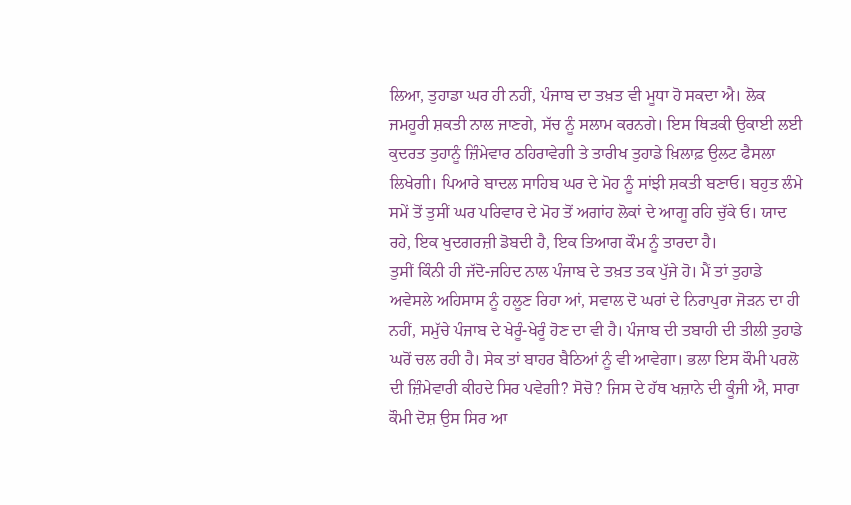ਲਿਆ, ਤੁਹਾਡਾ ਘਰ ਹੀ ਨਹੀਂ, ਪੰਜਾਬ ਦਾ ਤਖ਼ਤ ਵੀ ਮੂਧਾ ਹੋ ਸਕਦਾ ਐ। ਲੋਕ ਜਮਹੂਰੀ ਸ਼ਕਤੀ ਨਾਲ ਜਾਣਗੇ, ਸੱਚ ਨੂੰ ਸਲਾਮ ਕਰਨਗੇ। ਇਸ ਥਿੜਕੀ ਉਕਾਈ ਲਈ ਕੁਦਰਤ ਤੁਹਾਨੂੰ ਜ਼ਿੰਮੇਵਾਰ ਠਹਿਰਾਵੇਗੀ ਤੇ ਤਾਰੀਖ ਤੁਹਾਡੇ ਖ਼ਿਲਾਫ਼ ਉਲਟ ਫੈਸਲਾ ਲਿਖੇਗੀ। ਪਿਆਰੇ ਬਾਦਲ ਸਾਹਿਬ ਘਰ ਦੇ ਮੋਹ ਨੂੰ ਸਾਂਝੀ ਸ਼ਕਤੀ ਬਣਾਓ। ਬਹੁਤ ਲੰਮੇ ਸਮੇਂ ਤੋਂ ਤੁਸੀਂ ਘਰ ਪਰਿਵਾਰ ਦੇ ਮੋਹ ਤੋਂ ਅਗਾਂਹ ਲੋਕਾਂ ਦੇ ਆਗੂ ਰਹਿ ਚੁੱਕੇ ਓ। ਯਾਦ ਰਹੇ, ਇਕ ਖੁਦਗਰਜ਼ੀ ਡੋਬਦੀ ਹੈ, ਇਕ ਤਿਆਗ ਕੌਮ ਨੂੰ ਤਾਰਦਾ ਹੈ।
ਤੁਸੀਂ ਕਿੰਨੀ ਹੀ ਜੱਦੋ-ਜਹਿਦ ਨਾਲ ਪੰਜਾਬ ਦੇ ਤਖ਼ਤ ਤਕ ਪੁੱਜੇ ਹੋ। ਮੈਂ ਤਾਂ ਤੁਹਾਡੇ ਅਵੇਸਲੇ ਅਹਿਸਾਸ ਨੂੰ ਹਲੂਣ ਰਿਹਾ ਆਂ, ਸਵਾਲ ਦੋ ਘਰਾਂ ਦੇ ਨਿਰਾਪੁਰਾ ਜੋੜਨ ਦਾ ਹੀ ਨਹੀਂ, ਸਮੁੱਚੇ ਪੰਜਾਬ ਦੇ ਖੇਰੂੰ-ਖੇਰੂੰ ਹੋਣ ਦਾ ਵੀ ਹੈ। ਪੰਜਾਬ ਦੀ ਤਬਾਹੀ ਦੀ ਤੀਲੀ ਤੁਹਾਡੇ ਘਰੋਂ ਚਲ ਰਹੀ ਹੈ। ਸੇਕ ਤਾਂ ਬਾਹਰ ਬੈਠਿਆਂ ਨੂੰ ਵੀ ਆਵੇਗਾ। ਭਲਾ ਇਸ ਕੌਮੀ ਪਰਲੋ ਦੀ ਜ਼ਿੰਮੇਵਾਰੀ ਕੀਹਦੇ ਸਿਰ ਪਵੇਗੀ? ਸੋਚੋ? ਜਿਸ ਦੇ ਹੱਥ ਖਜ਼ਾਨੇ ਦੀ ਕੂੰਜੀ ਐ, ਸਾਰਾ ਕੌਮੀ ਦੋਸ਼ ਉਸ ਸਿਰ ਆ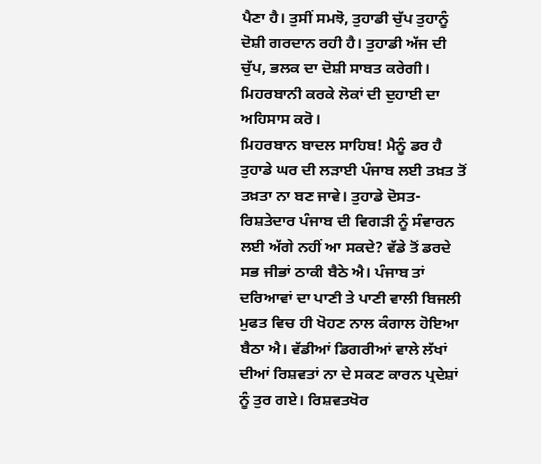ਪੈਣਾ ਹੈ। ਤੁਸੀਂ ਸਮਝੋ, ਤੁਹਾਡੀ ਚੁੱਪ ਤੁਹਾਨੂੰ ਦੋਸ਼ੀ ਗਰਦਾਨ ਰਹੀ ਹੈ। ਤੁਹਾਡੀ ਅੱਜ ਦੀ ਚੁੱਪ, ਭਲਕ ਦਾ ਦੋਸ਼ੀ ਸਾਬਤ ਕਰੇਗੀ। ਮਿਹਰਬਾਨੀ ਕਰਕੇ ਲੋਕਾਂ ਦੀ ਦੁਹਾਈ ਦਾ ਅਹਿਸਾਸ ਕਰੋ।
ਮਿਹਰਬਾਨ ਬਾਦਲ ਸਾਹਿਬ! ਮੈਨੂੰ ਡਰ ਹੈ ਤੁਹਾਡੇ ਘਰ ਦੀ ਲੜਾਈ ਪੰਜਾਬ ਲਈ ਤਖ਼ਤ ਤੋਂ ਤਖ਼ਤਾ ਨਾ ਬਣ ਜਾਵੇ। ਤੁਹਾਡੇ ਦੋਸਤ-ਰਿਸ਼ਤੇਦਾਰ ਪੰਜਾਬ ਦੀ ਵਿਗੜੀ ਨੂੰ ਸੰਵਾਰਨ ਲਈ ਅੱਗੇ ਨਹੀਂ ਆ ਸਕਦੇ? ਵੱਡੇ ਤੋਂ ਡਰਦੇ ਸਭ ਜੀਭਾਂ ਠਾਕੀ ਬੈਠੇ ਐ। ਪੰਜਾਬ ਤਾਂ ਦਰਿਆਵਾਂ ਦਾ ਪਾਣੀ ਤੇ ਪਾਣੀ ਵਾਲੀ ਬਿਜਲੀ ਮੁਫਤ ਵਿਚ ਹੀ ਖੋਹਣ ਨਾਲ ਕੰਗਾਲ ਹੋਇਆ ਬੈਠਾ ਐ। ਵੱਡੀਆਂ ਡਿਗਰੀਆਂ ਵਾਲੇ ਲੱਖਾਂ ਦੀਆਂ ਰਿਸ਼ਵਤਾਂ ਨਾ ਦੇ ਸਕਣ ਕਾਰਨ ਪ੍ਰਦੇਸ਼ਾਂ ਨੂੰ ਤੁਰ ਗਏ। ਰਿਸ਼ਵਤਖੋਰ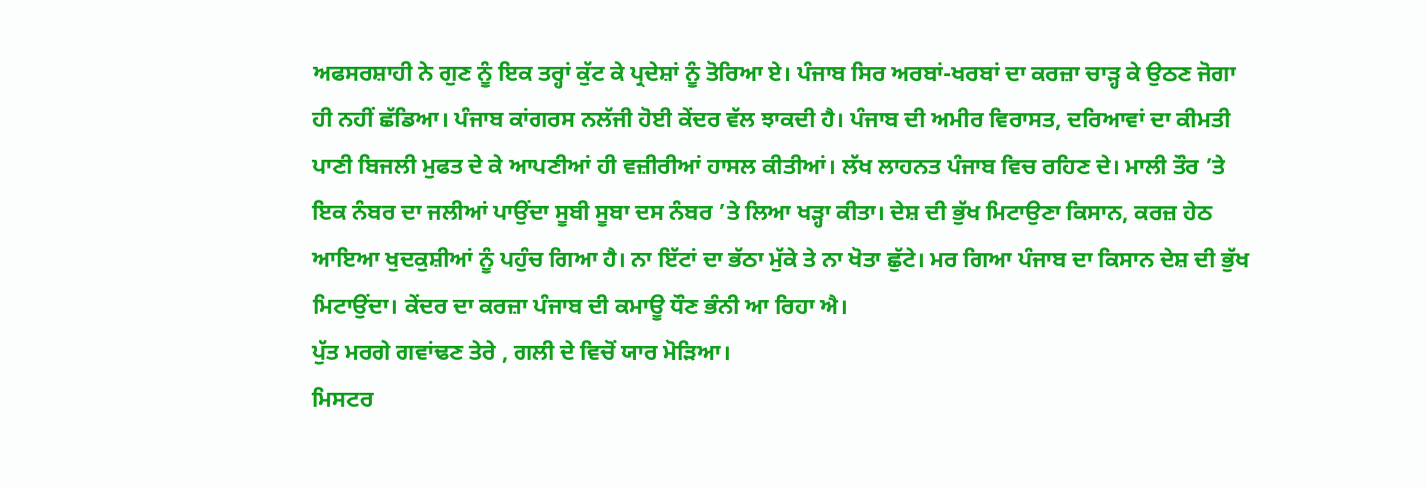ਅਫਸਰਸ਼ਾਹੀ ਨੇ ਗੁਣ ਨੂੰ ਇਕ ਤਰ੍ਹਾਂ ਕੁੱਟ ਕੇ ਪ੍ਰਦੇਸ਼ਾਂ ਨੂੰ ਤੋਰਿਆ ਏ। ਪੰਜਾਬ ਸਿਰ ਅਰਬਾਂ-ਖਰਬਾਂ ਦਾ ਕਰਜ਼ਾ ਚਾੜ੍ਹ ਕੇ ਉਠਣ ਜੋਗਾ ਹੀ ਨਹੀਂ ਛੱਡਿਆ। ਪੰਜਾਬ ਕਾਂਗਰਸ ਨਲੱਜੀ ਹੋਈ ਕੇਂਦਰ ਵੱਲ ਝਾਕਦੀ ਹੈ। ਪੰਜਾਬ ਦੀ ਅਮੀਰ ਵਿਰਾਸਤ, ਦਰਿਆਵਾਂ ਦਾ ਕੀਮਤੀ ਪਾਣੀ ਬਿਜਲੀ ਮੁਫਤ ਦੇ ਕੇ ਆਪਣੀਆਂ ਹੀ ਵਜ਼ੀਰੀਆਂ ਹਾਸਲ ਕੀਤੀਆਂ। ਲੱਖ ਲਾਹਨਤ ਪੰਜਾਬ ਵਿਚ ਰਹਿਣ ਦੇ। ਮਾਲੀ ਤੌਰ ’ਤੇ ਇਕ ਨੰਬਰ ਦਾ ਜਲੀਆਂ ਪਾਉਂਦਾ ਸੂਬੀ ਸੂਬਾ ਦਸ ਨੰਬਰ ’ਤੇ ਲਿਆ ਖੜ੍ਹਾ ਕੀਤਾ। ਦੇਸ਼ ਦੀ ਭੁੱਖ ਮਿਟਾਉਣਾ ਕਿਸਾਨ, ਕਰਜ਼ ਹੇਠ ਆਇਆ ਖੁਦਕੁਸ਼ੀਆਂ ਨੂੰ ਪਹੁੰਚ ਗਿਆ ਹੈ। ਨਾ ਇੱਟਾਂ ਦਾ ਭੱਠਾ ਮੁੱਕੇ ਤੇ ਨਾ ਖੋਤਾ ਛੁੱਟੇ। ਮਰ ਗਿਆ ਪੰਜਾਬ ਦਾ ਕਿਸਾਨ ਦੇਸ਼ ਦੀ ਭੁੱਖ ਮਿਟਾਉਂਦਾ। ਕੇਂਦਰ ਦਾ ਕਰਜ਼ਾ ਪੰਜਾਬ ਦੀ ਕਮਾਊ ਧੌਣ ਭੰਨੀ ਆ ਰਿਹਾ ਐ।
ਪੁੱਤ ਮਰਗੇ ਗਵਾਂਢਣ ਤੇਰੇ , ਗਲੀ ਦੇ ਵਿਚੋਂ ਯਾਰ ਮੋੜਿਆ।
ਮਿਸਟਰ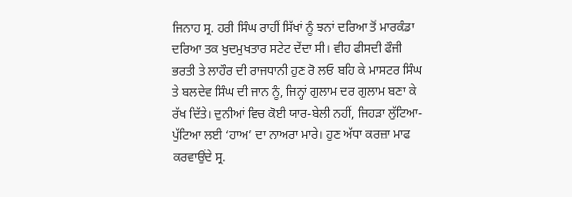ਜਿਨਾਹ ਸ੍ਰ. ਹਰੀ ਸਿੰਘ ਰਾਹੀਂ ਸਿੱਖਾਂ ਨੂੰ ਝਨਾਂ ਦਰਿਆ ਤੋਂ ਮਾਰਕੰਡਾ ਦਰਿਆ ਤਕ ਖੁਦਮੁਖਤਾਰ ਸਟੇਟ ਦੇਂਦਾ ਸੀ। ਵੀਹ ਫੀਸਦੀ ਫੌਜੀ ਭਰਤੀ ਤੇ ਲਾਹੌਰ ਦੀ ਰਾਜਧਾਨੀ ਹੁਣ ਰੋ ਲਓ ਬਹਿ ਕੇ ਮਾਸਟਰ ਸਿੰਘ ਤੇ ਬਲਦੇਵ ਸਿੰਘ ਦੀ ਜਾਨ ਨੂੰ, ਜਿਨ੍ਹਾਂ ਗੁਲਾਮ ਦਰ ਗੁਲਾਮ ਬਣਾ ਕੇ ਰੱਖ ਦਿੱਤੇ। ਦੁਨੀਆਂ ਵਿਚ ਕੋਈ ਯਾਰ-ਬੇਲੀ ਨਹੀਂ, ਜਿਹੜਾ ਲੁੱਟਿਆ-ਪੁੱਟਿਆ ਲਈ ‘ਹਾਅ’ ਦਾ ਨਾਅਰਾ ਮਾਰੇ। ਹੁਣ ਅੱਧਾ ਕਰਜ਼ਾ ਮਾਫ ਕਰਵਾਉਂਦੇ ਸ੍ਰ.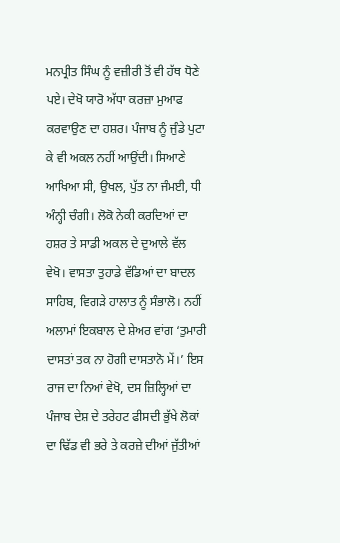ਮਨਪ੍ਰੀਤ ਸਿੰਘ ਨੂੰ ਵਜ਼ੀਰੀ ਤੋਂ ਵੀ ਹੱਥ ਧੋਣੇ ਪਏ। ਦੇਖੋ ਯਾਰੋ ਅੱਧਾ ਕਰਜ਼ਾ ਮੁਆਫ ਕਰਵਾਉਣ ਦਾ ਹਸ਼ਰ। ਪੰਜਾਬ ਨੂੰ ਜੁੰਡੇ ਪੁਟਾ ਕੇ ਵੀ ਅਕਲ ਨਹੀਂ ਆਉਂਦੀ। ਸਿਆਣੇ ਆਖਿਆ ਸੀ, ਉਖਲ, ਪੁੱਤ ਨਾ ਜੰਮਈ, ਧੀ ਅੰਨ੍ਹੀ ਚੰਗੀ। ਲੋਕੋ ਨੇਕੀ ਕਰਦਿਆਂ ਦਾ ਹਸ਼ਰ ਤੇ ਸਾਡੀ ਅਕਲ ਦੇ ਦੁਆਲੇ ਵੱਲ ਵੇਖੋ। ਵਾਸਤਾ ਤੁਹਾਡੇ ਵੱਡਿਆਂ ਦਾ ਬਾਦਲ ਸਾਹਿਬ, ਵਿਗੜੇ ਹਾਲਾਤ ਨੂੰ ਸੰਭਾਲੋ। ਨਹੀਂ ਅਲਾਮਾਂ ਇਕਬਾਲ ਦੇ ਸ਼ੇਅਰ ਵਾਂਗ ‘ਤੁਮਾਰੀ ਦਾਸਤਾਂ ਤਕ ਨਾ ਹੋਗੀ ਦਾਸਤਾਨੋ ਮੇਂ।’ ਇਸ ਰਾਜ ਦਾ ਨਿਆਂ ਵੇਖੋ, ਦਸ ਜ਼ਿਲ੍ਹਿਆਂ ਦਾ ਪੰਜਾਬ ਦੇਸ਼ ਦੇ ਤਰੇਹਟ ਫੀਸਦੀ ਭੁੱਖੇ ਲੋਕਾਂ ਦਾ ਢਿੱਡ ਵੀ ਭਰੇ ਤੇ ਕਰਜ਼ੇ ਦੀਆਂ ਜੁੱਤੀਆਂ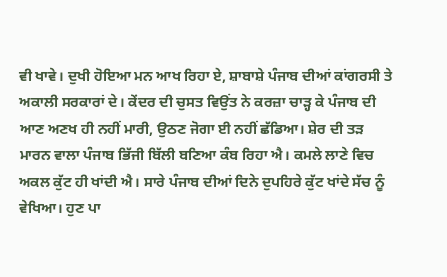ਵੀ ਖਾਵੇ। ਦੁਖੀ ਹੋਇਆ ਮਨ ਆਖ ਰਿਹਾ ਏ, ਸ਼ਾਬਾਸ਼ੇ ਪੰਜਾਬ ਦੀਆਂ ਕਾਂਗਰਸੀ ਤੇ ਅਕਾਲੀ ਸਰਕਾਰਾਂ ਦੇ। ਕੇਂਦਰ ਦੀ ਚੁਸਤ ਵਿਉਂਤ ਨੇ ਕਰਜ਼ਾ ਚਾੜ੍ਹ ਕੇ ਪੰਜਾਬ ਦੀ ਆਣ ਅਣਖ ਹੀ ਨਹੀਂ ਮਾਰੀ, ਉਠਣ ਜੋਗਾ ਈ ਨਹੀਂ ਛੱਡਿਆ। ਸ਼ੇਰ ਦੀ ਤੜ ਮਾਰਨ ਵਾਲਾ ਪੰਜਾਬ ਭਿੱਜੀ ਬਿੱਲੀ ਬਣਿਆ ਕੰਬ ਰਿਹਾ ਐ। ਕਮਲੇ ਲਾਣੇ ਵਿਚ ਅਕਲ ਕੁੱਟ ਹੀ ਖਾਂਦੀ ਐ। ਸਾਰੇ ਪੰਜਾਬ ਦੀਆਂ ਦਿਨੇ ਦੁਪਹਿਰੇ ਕੁੱਟ ਖਾਂਦੇ ਸੱਚ ਨੂੰ ਵੇਖਿਆ। ਹੁਣ ਪਾ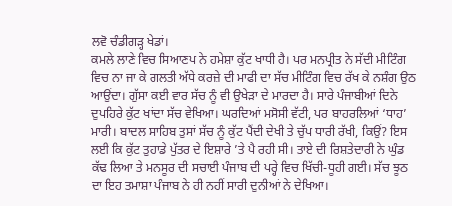ਲਵੋ ਚੰਡੀਗੜ੍ਹ ਖੇਡਾਂ।
ਕਮਲੇ ਲਾਣੇ ਵਿਚ ਸਿਆਣਪ ਨੇ ਹਮੇਸ਼ਾ ਕੁੱਟ ਖਾਧੀ ਹੈ। ਪਰ ਮਨਪ੍ਰੀਤ ਨੇ ਸੱਦੀ ਮੀਟਿੰਗ ਵਿਚ ਨਾ ਜਾ ਕੇ ਗਲਤੀ ਅੱਧੇ ਕਰਜ਼ੇ ਦੀ ਮਾਫੀ ਦਾ ਸੱਚ ਮੀਟਿੰਗ ਵਿਚ ਰੱਖ ਕੇ ਨਸ਼ੰਗ ਉਠ ਆਉਂਦਾ। ਗੁੱਸਾ ਕਈ ਵਾਰ ਸੱਚ ਨੂੰ ਵੀ ਉਖੇੜਾ ਦੇ ਮਾਰਦਾ ਹੈ। ਸਾਰੇ ਪੰਜਾਬੀਆਂ ਦਿਨੇ ਦੁਪਹਿਰੇ ਕੁੱਟ ਖਾਂਦਾ ਸੱਚ ਵੇਖਿਆ। ਘਰਦਿਆਂ ਮਸੋਸੀ ਵੱਟੀ, ਪਰ ਬਾਹਰਲਿਆਂ ‘ਧਾਹ’ ਮਾਰੀ। ਬਾਦਲ ਸਾਹਿਬ ਤੁਸਾਂ ਸੱਚ ਨੂੰ ਕੁੱਟ ਪੈਂਦੀ ਦੇਖੀ ਤੇ ਚੁੱਪ ਧਾਰੀ ਰੱਖੀ, ਕਿਉਂ? ਇਸ ਲਈ ਕਿ ਕੁੱਟ ਤੁਹਾਡੇ ਪੁੱਤਰ ਦੇ ਇਸ਼ਾਰੇ ’ਤੇ ਪੈ ਰਹੀ ਸੀ। ਤਾਏ ਦੀ ਰਿਸ਼ਤੇਦਾਰੀ ਨੇ ਘੁੰਡ ਕੱਢ ਲਿਆ ਤੇ ਮਨਸੂਰ ਦੀ ਸਚਾਈ ਪੰਜਾਬ ਦੀ ਪਰ੍ਹੇ ਵਿਚ ਖਿੱਚੀ-ਧੂਹੀ ਗਈ। ਸੱਚ ਝੂਠ ਦਾ ਇਹ ਤਮਾਸ਼ਾ ਪੰਜਾਬ ਨੇ ਹੀ ਨਹੀਂ ਸਾਰੀ ਦੁਨੀਆਂ ਨੇ ਦੇਖਿਆ।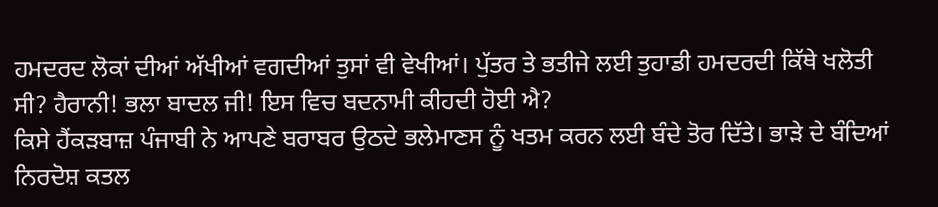ਹਮਦਰਦ ਲੋਕਾਂ ਦੀਆਂ ਅੱਖੀਆਂ ਵਗਦੀਆਂ ਤੁਸਾਂ ਵੀ ਵੇਖੀਆਂ। ਪੁੱਤਰ ਤੇ ਭਤੀਜੇ ਲਈ ਤੁਹਾਡੀ ਹਮਦਰਦੀ ਕਿੱਥੇ ਖਲੋਤੀ ਸੀ? ਹੈਰਾਨੀ! ਭਲਾ ਬਾਦਲ ਜੀ! ਇਸ ਵਿਚ ਬਦਨਾਮੀ ਕੀਹਦੀ ਹੋਈ ਐ?
ਕਿਸੇ ਹੈਂਕੜਬਾਜ਼ ਪੰਜਾਬੀ ਨੇ ਆਪਣੇ ਬਰਾਬਰ ਉਠਦੇ ਭਲੇਮਾਣਸ ਨੂੰ ਖਤਮ ਕਰਨ ਲਈ ਬੰਦੇ ਤੋਰ ਦਿੱਤੇ। ਭਾੜੇ ਦੇ ਬੰਦਿਆਂ ਨਿਰਦੋਸ਼ ਕਤਲ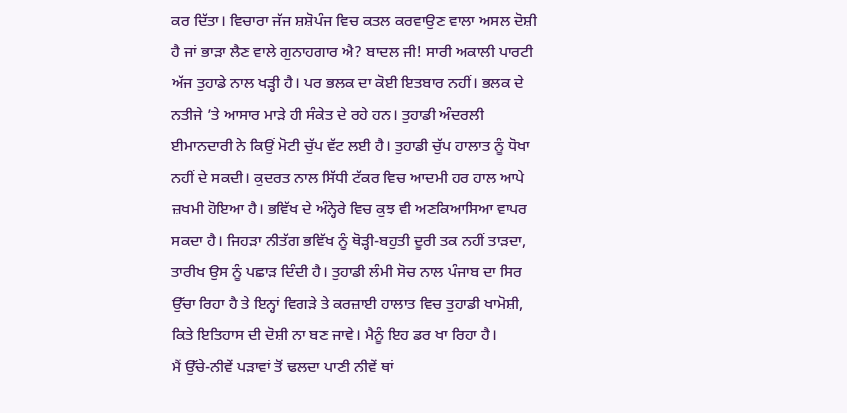ਕਰ ਦਿੱਤਾ। ਵਿਚਾਰਾ ਜੱਜ ਸ਼ਸ਼ੋਪੰਜ ਵਿਚ ਕਤਲ ਕਰਵਾਉਣ ਵਾਲਾ ਅਸਲ ਦੋਸ਼ੀ ਹੈ ਜਾਂ ਭਾੜਾ ਲੈਣ ਵਾਲੇ ਗੁਨਾਹਗਾਰ ਐ? ਬਾਦਲ ਜੀ! ਸਾਰੀ ਅਕਾਲੀ ਪਾਰਟੀ ਅੱਜ ਤੁਹਾਡੇ ਨਾਲ ਖੜ੍ਹੀ ਹੈ। ਪਰ ਭਲਕ ਦਾ ਕੋਈ ਇਤਬਾਰ ਨਹੀਂ। ਭਲਕ ਦੇ ਨਤੀਜੇ ’ਤੇ ਆਸਾਰ ਮਾੜੇ ਹੀ ਸੰਕੇਤ ਦੇ ਰਹੇ ਹਨ। ਤੁਹਾਡੀ ਅੰਦਰਲੀ ਈਮਾਨਦਾਰੀ ਨੇ ਕਿਉਂ ਮੋਟੀ ਚੁੱਪ ਵੱਟ ਲਈ ਹੈ। ਤੁਹਾਡੀ ਚੁੱਪ ਹਾਲਾਤ ਨੂੰ ਧੋਖਾ ਨਹੀਂ ਦੇ ਸਕਦੀ। ਕੁਦਰਤ ਨਾਲ ਸਿੱਧੀ ਟੱਕਰ ਵਿਚ ਆਦਮੀ ਹਰ ਹਾਲ ਆਪੇ ਜ਼ਖਮੀ ਹੋਇਆ ਹੈ। ਭਵਿੱਖ ਦੇ ਅੰਨ੍ਹੇਰੇ ਵਿਚ ਕੁਝ ਵੀ ਅਣਕਿਆਸਿਆ ਵਾਪਰ ਸਕਦਾ ਹੈ। ਜਿਹੜਾ ਨੀਤੱਗ ਭਵਿੱਖ ਨੂੰ ਥੋੜ੍ਹੀ-ਬਹੁਤੀ ਦੂਰੀ ਤਕ ਨਹੀਂ ਤਾੜਦਾ, ਤਾਰੀਖ ਉਸ ਨੂੰ ਪਛਾੜ ਦਿੰਦੀ ਹੈ। ਤੁਹਾਡੀ ਲੰਮੀ ਸੋਚ ਨਾਲ ਪੰਜਾਬ ਦਾ ਸਿਰ ਉੱਚਾ ਰਿਹਾ ਹੈ ਤੇ ਇਨ੍ਹਾਂ ਵਿਗੜੇ ਤੇ ਕਰਜ਼ਾਈ ਹਾਲਾਤ ਵਿਚ ਤੁਹਾਡੀ ਖਾਮੋਸ਼ੀ, ਕਿਤੇ ਇਤਿਹਾਸ ਦੀ ਦੋਸ਼ੀ ਨਾ ਬਣ ਜਾਵੇ। ਮੈਨੂੰ ਇਹ ਡਰ ਖਾ ਰਿਹਾ ਹੈ।
ਮੈਂ ਉੱਚੇ-ਨੀਵੇਂ ਪੜਾਵਾਂ ਤੋਂ ਢਲਦਾ ਪਾਣੀ ਨੀਵੇਂ ਥਾਂ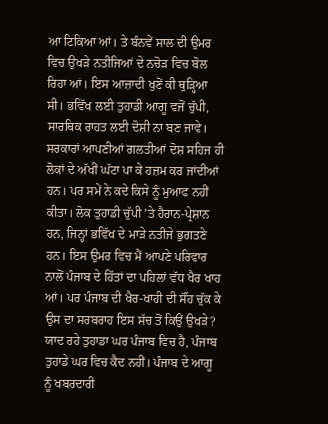ਆ ਟਿਕਿਆ ਆਂ। ਤੇ ਬੰਨਵੇਂ ਸਾਲ ਦੀ ਉਮਰ ਵਿਚ ਉਖੜੇ ਨਤੀਜਿਆਂ ਦੇ ਨਚੋੜ ਵਿਚ ਬੋਲ ਰਿਹਾ ਆਂ। ਇਸ ਆਜ਼ਾਦੀ ਖੁਣੋਂ ਕੀ ਥੁੜ੍ਹਿਆ ਸੀ। ਭਵਿੱਖ ਲਈ ਤੁਹਾਡੀ ਆਗੂ ਵਜੋਂ ਚੁੱਪੀ, ਸਾਰਥਿਕ ਰਾਹਤ ਲਈ ਦੋਸ਼ੀ ਨਾ ਬਣ ਜਾਵੇ। ਸਰਕਾਰਾਂ ਆਪਣੀਆਂ ਗਲਤੀਆਂ ਦੋਸ਼ ਸਹਿਜ ਹੀ ਲੋਕਾਂ ਦੇ ਅੱਖੀਂ ਘੱਟਾ ਪਾ ਕੇ ਹਜ਼ਮ ਕਰ ਜਾਂਦੀਆਂ ਹਨ। ਪਰ ਸਮੇਂ ਨੇ ਕਦੇ ਕਿਸੇ ਨੂੰ ਮੁਆਫ ਨਹੀਂ ਕੀਤਾ। ਲੋਕ ਤੁਹਾਡੀ ਚੁੱਪੀ ’ਤੇ ਹੈਰਾਨ-ਪ੍ਰੇਸ਼ਾਨ ਹਨ, ਜਿਨ੍ਹਾਂ ਭਵਿੱਖ ਦੇ ਮਾੜੇ ਨਤੀਜੇ ਭੁਗਤਣੇ ਹਨ। ਇਸ ਉਮਰ ਵਿਚ ਮੈਂ ਆਪਣੇ ਪਰਿਵਾਰ ਨਾਲੋਂ ਪੰਜਾਬ ਦੇ ਹਿੱਤਾਂ ਦਾ ਪਹਿਲਾਂ ਵੱਧ ਖੈਰ ਖਾਹ ਆਂ। ਪਰ ਪੰਜਾਬ ਦੀ ਖੈਰ-ਖਾਹੀ ਦੀ ਸੌਂਹ ਚੁੱਕ ਕੇ ਉਸ ਦਾ ਸਰਬਰਾਹ ਇਸ ਸੱਚ ਤੋਂ ਕਿਉਂ ਉਖੜੇ? ਯਾਦ ਰਹੇ ਤੁਹਾਡਾ ਘਰ ਪੰਜਾਬ ਵਿਚ ਹੈ, ਪੰਜਾਬ ਤੁਹਾਡੇ ਘਰ ਵਿਚ ਕੈਦ ਨਹੀਂ। ਪੰਜਾਬ ਦੇ ਆਗੂ ਨੂੰ ਖਬਰਦਾਰੀ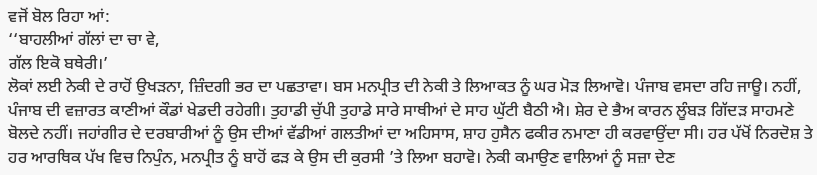ਵਜੋਂ ਬੋਲ ਰਿਹਾ ਆਂ:
‘‘ਬਾਹਲੀਆਂ ਗੱਲਾਂ ਦਾ ਚਾ ਵੇ,
ਗੱਲ ਇਕੋ ਬਥੇਰੀ।’
ਲੋਕਾਂ ਲਈ ਨੇਕੀ ਦੇ ਰਾਹੋਂ ਉਖੜਨਾ, ਜ਼ਿੰਦਗੀ ਭਰ ਦਾ ਪਛਤਾਵਾ। ਬਸ ਮਨਪ੍ਰੀਤ ਦੀ ਨੇਕੀ ਤੇ ਲਿਆਕਤ ਨੂੰ ਘਰ ਮੋੜ ਲਿਆਵੋ। ਪੰਜਾਬ ਵਸਦਾ ਰਹਿ ਜਾਊ। ਨਹੀਂ, ਪੰਜਾਬ ਦੀ ਵਜ਼ਾਰਤ ਕਾਣੀਆਂ ਕੌਡਾਂ ਖੇਡਦੀ ਰਹੇਗੀ। ਤੁਹਾਡੀ ਚੁੱਪੀ ਤੁਹਾਡੇ ਸਾਰੇ ਸਾਥੀਆਂ ਦੇ ਸਾਹ ਘੁੱਟੀ ਬੈਠੀ ਐ। ਸ਼ੇਰ ਦੇ ਭੈਅ ਕਾਰਨ ਲੂੰਬੜ ਗਿੱਦੜ ਸਾਹਮਣੇ ਬੋਲਦੇ ਨਹੀਂ। ਜਹਾਂਗੀਰ ਦੇ ਦਰਬਾਰੀਆਂ ਨੂੰ ਉਸ ਦੀਆਂ ਵੱਡੀਆਂ ਗਲਤੀਆਂ ਦਾ ਅਹਿਸਾਸ, ਸ਼ਾਹ ਹੁਸੈਨ ਫਕੀਰ ਨਮਾਣਾ ਹੀ ਕਰਵਾਉਂਦਾ ਸੀ। ਹਰ ਪੱਖੋਂ ਨਿਰਦੋਸ਼ ਤੇ ਹਰ ਆਰਥਿਕ ਪੱਖ ਵਿਚ ਨਿਪੁੰਨ, ਮਨਪ੍ਰੀਤ ਨੂੰ ਬਾਹੋਂ ਫੜ ਕੇ ਉਸ ਦੀ ਕੁਰਸੀ ’ਤੇ ਲਿਆ ਬਹਾਵੋ। ਨੇਕੀ ਕਮਾਉਣ ਵਾਲਿਆਂ ਨੂੰ ਸਜ਼ਾ ਦੇਣ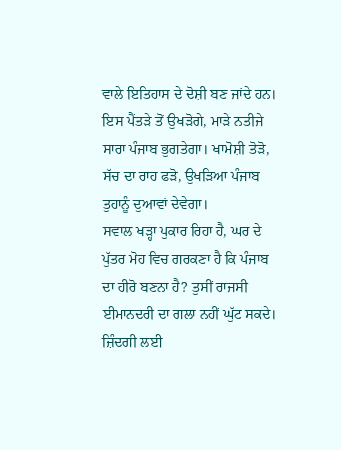ਵਾਲੇ ਇਤਿਹਾਸ ਦੇ ਦੋਸ਼ੀ ਬਣ ਜਾਂਦੇ ਹਨ। ਇਸ ਪੈਂਤੜੇ ਤੋਂ ਉਖੜੋਗੇ, ਮਾੜੇ ਨਤੀਜੇ ਸਾਰਾ ਪੰਜਾਬ ਭੁਗਤੇਗਾ। ਖਾਮੋਸ਼ੀ ਤੋੜੋ, ਸੱਚ ਦਾ ਰਾਹ ਫੜੋ, ਉਖੜਿਆ ਪੰਜਾਬ ਤੁਹਾਨੂੰ ਦੁਆਵਾਂ ਦੇਵੇਗਾ।
ਸਵਾਲ ਖੜ੍ਹਾ ਪੁਕਾਰ ਰਿਹਾ ਹੈ, ਘਰ ਦੇ ਪੁੱਤਰ ਮੋਹ ਵਿਚ ਗਰਕਣਾ ਹੈ ਕਿ ਪੰਜਾਬ ਦਾ ਹੀਰੋ ਬਣਨਾ ਹੈ? ਤੁਸੀਂ ਰਾਜਸੀ ਈਮਾਨਦਰੀ ਦਾ ਗਲਾ ਨਹੀਂ ਘੁੱਟ ਸਕਦੇ। ਜ਼ਿੰਦਗੀ ਲਈ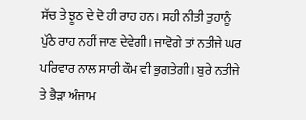ਸੱਚ ਤੇ ਝੂਠ ਦੇ ਦੋ ਹੀ ਰਾਹ ਹਨ। ਸਹੀ ਨੀਤੀ ਤੁਹਾਨੂੰ ਪੁੱਠੇ ਰਾਹ ਨਹੀਂ ਜਾਣ ਦੇਵੇਗੀ। ਜਾਵੋਗੇ ਤਾਂ ਨਤੀਜੇ ਘਰ ਪਰਿਵਾਰ ਨਾਲ ਸਾਰੀ ਕੌਮ ਵੀ ਭੁਗਤੇਗੀ। ਬੁਰੇ ਨਤੀਜੇ ਤੇ ਭੈੜਾ ਅੰਜਾਮ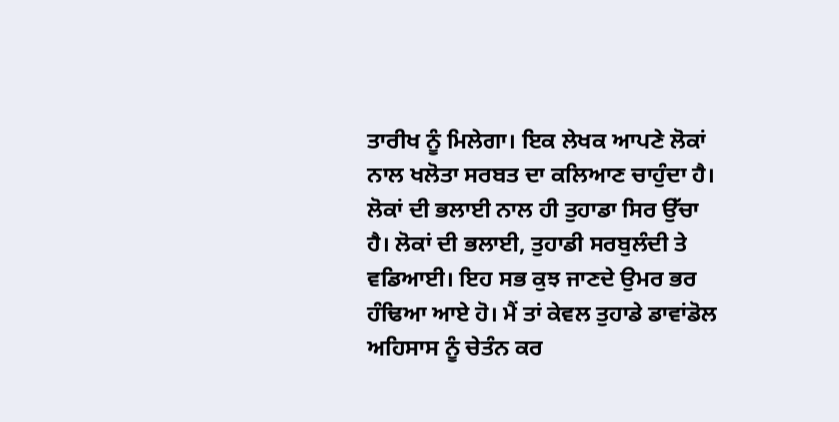ਤਾਰੀਖ ਨੂੰ ਮਿਲੇਗਾ। ਇਕ ਲੇਖਕ ਆਪਣੇ ਲੋਕਾਂ ਨਾਲ ਖਲੋਤਾ ਸਰਬਤ ਦਾ ਕਲਿਆਣ ਚਾਹੁੰਦਾ ਹੈ। ਲੋਕਾਂ ਦੀ ਭਲਾਈ ਨਾਲ ਹੀ ਤੁਹਾਡਾ ਸਿਰ ਉੱਚਾ ਹੈ। ਲੋਕਾਂ ਦੀ ਭਲਾਈ, ਤੁਹਾਡੀ ਸਰਬੁਲੰਦੀ ਤੇ ਵਡਿਆਈ। ਇਹ ਸਭ ਕੁਝ ਜਾਣਦੇ ਉਮਰ ਭਰ ਹੰਢਿਆ ਆਏ ਹੋ। ਮੈਂ ਤਾਂ ਕੇਵਲ ਤੁਹਾਡੇ ਡਾਵਾਂਡੋਲ ਅਹਿਸਾਸ ਨੂੰ ਚੇਤੰਨ ਕਰ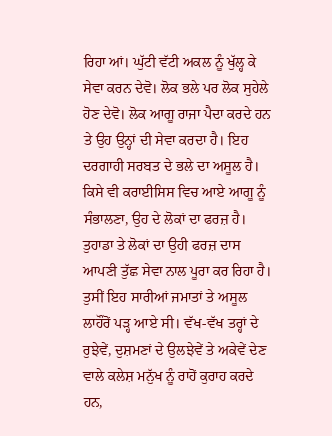ਰਿਹਾ ਆਂ। ਘੁੱਟੀ ਵੱਟੀ ਅਕਲ ਨੂੰ ਖੁੱਲ੍ਹ ਕੇ ਸੇਵਾ ਕਰਨ ਦੇਵੋ। ਲੋਕ ਭਲੇ ਪਰ ਲੋਕ ਸੁਹੇਲੇ ਹੋਣ ਦੇਵੋ। ਲੋਕ ਆਗੂ ਰਾਜਾ ਪੈਦਾ ਕਰਦੇ ਹਨ ਤੇ ਉਹ ਉਨ੍ਹਾਂ ਦੀ ਸੇਵਾ ਕਰਦਾ ਹੈ। ਇਹ ਦਰਗਾਹੀ ਸਰਬਤ ਦੇ ਭਲੇ ਦਾ ਅਸੂਲ ਹੈ। ਕਿਸੇ ਵੀ ਕਰਾਈਸਿਸ ਵਿਚ ਆਏ ਆਗੂ ਨੂੰ ਸੰਭਾਲਣਾ, ਉਹ ਦੇ ਲੋਕਾਂ ਦਾ ਫਰਜ਼ ਹੈ। ਤੁਹਾਡਾ ਤੇ ਲੋਕਾਂ ਦਾ ਉਹੀ ਫਰਜ਼ ਦਾਸ ਆਪਣੀ ਤੁੱਛ ਸੇਵਾ ਨਾਲ ਪੂਰਾ ਕਰ ਰਿਹਾ ਹੈ। ਤੁਸੀਂ ਇਹ ਸਾਰੀਆਂ ਜਮਾਤਾਂ ਤੇ ਅਸੂਲ ਲਾਹੌਰੋਂ ਪੜ੍ਹ ਆਏ ਸੀ। ਵੱਖ-ਵੱਖ ਤਰ੍ਹਾਂ ਦੇ ਰੁਝੇਵੇਂ, ਦੁਸ਼ਮਣਾਂ ਦੇ ਉਲਝੇਵੇਂ ਤੇ ਅਕੇਵੇਂ ਦੇਣ ਵਾਲੇ ਕਲੇਸ਼ ਮਨੁੱਖ ਨੂੰ ਰਾਹੋਂ ਕੁਰਾਹ ਕਰਦੇ ਹਨ,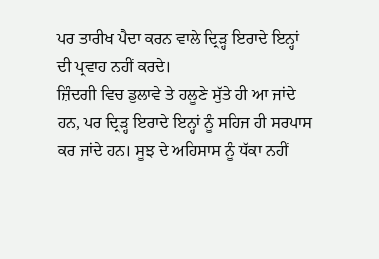ਪਰ ਤਾਰੀਖ ਪੈਦਾ ਕਰਨ ਵਾਲੇ ਦ੍ਰਿੜ੍ਹ ਇਰਾਦੇ ਇਨ੍ਹਾਂ ਦੀ ਪ੍ਰਵਾਹ ਨਹੀਂ ਕਰਦੇ।
ਜ਼ਿੰਦਗੀ ਵਿਚ ਡੁਲਾਵੇ ਤੇ ਹਲੂਣੇ ਸੁੱਤੇ ਹੀ ਆ ਜਾਂਦੇ ਹਨ, ਪਰ ਦ੍ਰਿੜ੍ਹ ਇਰਾਦੇ ਇਨ੍ਹਾਂ ਨੂੰ ਸਹਿਜ ਹੀ ਸਰਪਾਸ ਕਰ ਜਾਂਦੇ ਹਨ। ਸੂਝ ਦੇ ਅਹਿਸਾਸ ਨੂੰ ਧੱਕਾ ਨਹੀਂ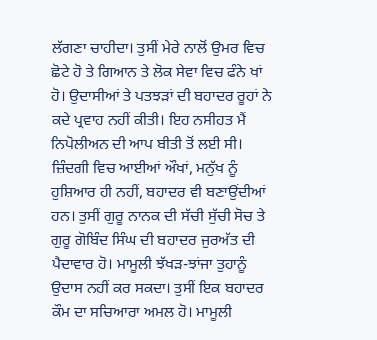ਲੱਗਣਾ ਚਾਹੀਦਾ। ਤੁਸੀਂ ਮੇਰੇ ਨਾਲੋਂ ਉਮਰ ਵਿਚ ਛੋਟੇ ਹੋ ਤੇ ਗਿਆਨ ਤੇ ਲੋਕ ਸੇਵਾ ਵਿਚ ਫੰਨੇ ਖਾਂ ਹੋ। ਉਦਾਸੀਆਂ ਤੇ ਪਤਝੜਾਂ ਦੀ ਬਹਾਦਰ ਰੂਹਾਂ ਨੇ ਕਦੇ ਪ੍ਰਵਾਹ ਨਹੀਂ ਕੀਤੀ। ਇਹ ਨਸੀਹਤ ਮੈਂ ਨਿਪੋਲੀਅਨ ਦੀ ਆਪ ਬੀਤੀ ਤੋਂ ਲਈ ਸੀ। ਜ਼ਿੰਦਗੀ ਵਿਚ ਆਈਆਂ ਔਖਾਂ, ਮਨੁੱਖ ਨੂੰ ਹੁਸ਼ਿਆਰ ਹੀ ਨਹੀਂ, ਬਹਾਦਰ ਵੀ ਬਣਾਉਂਦੀਆਂ ਹਨ। ਤੁਸੀਂ ਗੁਰੂ ਨਾਨਕ ਦੀ ਸੱਚੀ ਸੁੱਚੀ ਸੋਚ ਤੇ ਗੁਰੂ ਗੋਬਿੰਦ ਸਿੰਘ ਦੀ ਬਹਾਦਰ ਜੁਰਅੱਤ ਦੀ ਪੈਦਾਵਾਰ ਹੋ। ਮਾਮੂਲੀ ਝੱਖੜ-ਝਾਂਜਾ ਤੁਹਾਨੂੰ ਉਦਾਸ ਨਹੀਂ ਕਰ ਸਕਦਾ। ਤੁਸੀਂ ਇਕ ਬਹਾਦਰ ਕੌਮ ਦਾ ਸਚਿਆਰਾ ਅਮਲ ਹੋ। ਮਾਮੂਲੀ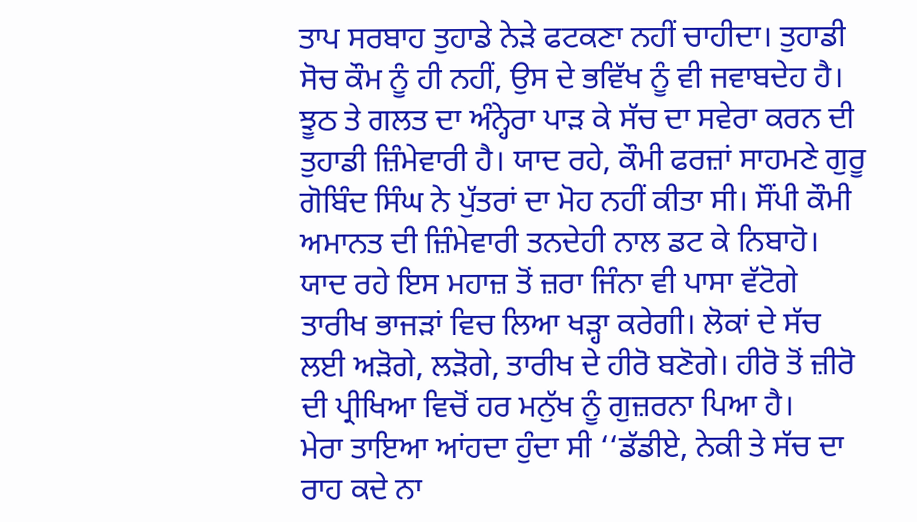ਤਾਪ ਸਰਬਾਹ ਤੁਹਾਡੇ ਨੇੜੇ ਫਟਕਣਾ ਨਹੀਂ ਚਾਹੀਦਾ। ਤੁਹਾਡੀ ਸੋਚ ਕੌਮ ਨੂੰ ਹੀ ਨਹੀਂ, ਉਸ ਦੇ ਭਵਿੱਖ ਨੂੰ ਵੀ ਜਵਾਬਦੇਹ ਹੈ। ਝੂਠ ਤੇ ਗਲਤ ਦਾ ਅੰਨ੍ਹੇਰਾ ਪਾੜ ਕੇ ਸੱਚ ਦਾ ਸਵੇਰਾ ਕਰਨ ਦੀ ਤੁਹਾਡੀ ਜ਼ਿੰਮੇਵਾਰੀ ਹੈ। ਯਾਦ ਰਹੇ, ਕੌਮੀ ਫਰਜ਼ਾਂ ਸਾਹਮਣੇ ਗੁਰੂ ਗੋਬਿੰਦ ਸਿੰਘ ਨੇ ਪੁੱਤਰਾਂ ਦਾ ਮੋਹ ਨਹੀਂ ਕੀਤਾ ਸੀ। ਸੌਂਪੀ ਕੌਮੀ ਅਮਾਨਤ ਦੀ ਜ਼ਿੰਮੇਵਾਰੀ ਤਨਦੇਹੀ ਨਾਲ ਡਟ ਕੇ ਨਿਬਾਹੋ। ਯਾਦ ਰਹੇ ਇਸ ਮਹਾਜ਼ ਤੋਂ ਜ਼ਰਾ ਜਿੰਨਾ ਵੀ ਪਾਸਾ ਵੱਟੋਗੇ ਤਾਰੀਖ ਭਾਜੜਾਂ ਵਿਚ ਲਿਆ ਖੜ੍ਹਾ ਕਰੇਗੀ। ਲੋਕਾਂ ਦੇ ਸੱਚ ਲਈ ਅੜੋਗੇ, ਲੜੋਗੇ, ਤਾਰੀਖ ਦੇ ਹੀਰੋ ਬਣੋਗੇ। ਹੀਰੋ ਤੋਂ ਜ਼ੀਰੋ ਦੀ ਪ੍ਰੀਖਿਆ ਵਿਚੋਂ ਹਰ ਮਨੁੱਖ ਨੂੰ ਗੁਜ਼ਰਨਾ ਪਿਆ ਹੈ।
ਮੇਰਾ ਤਾਇਆ ਆਂਹਦਾ ਹੁੰਦਾ ਸੀ ‘‘ਡੱਡੀਏ, ਨੇਕੀ ਤੇ ਸੱਚ ਦਾ ਰਾਹ ਕਦੇ ਨਾ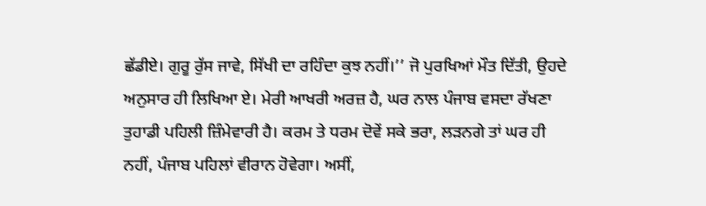ਛੱਡੀਏ। ਗੁਰੂ ਰੁੱਸ ਜਾਵੇ, ਸਿੱਖੀ ਦਾ ਰਹਿੰਦਾ ਕੁਝ ਨਹੀਂ।’’ ਜੋ ਪੁਰਖਿਆਂ ਮੌਤ ਦਿੱਤੀ, ਉਹਦੇ ਅਨੁਸਾਰ ਹੀ ਲਿਖਿਆ ਏ। ਮੇਰੀ ਆਖਰੀ ਅਰਜ਼ ਹੈ, ਘਰ ਨਾਲ ਪੰਜਾਬ ਵਸਦਾ ਰੱਖਣਾ ਤੁਹਾਡੀ ਪਹਿਲੀ ਜ਼ਿੰਮੇਵਾਰੀ ਹੈ। ਕਰਮ ਤੇ ਧਰਮ ਦੋਵੇਂ ਸਕੇ ਭਰਾ, ਲੜਨਗੇ ਤਾਂ ਘਰ ਹੀ ਨਹੀਂ, ਪੰਜਾਬ ਪਹਿਲਾਂ ਵੀਰਾਨ ਹੋਵੇਗਾ। ਅਸੀਂ,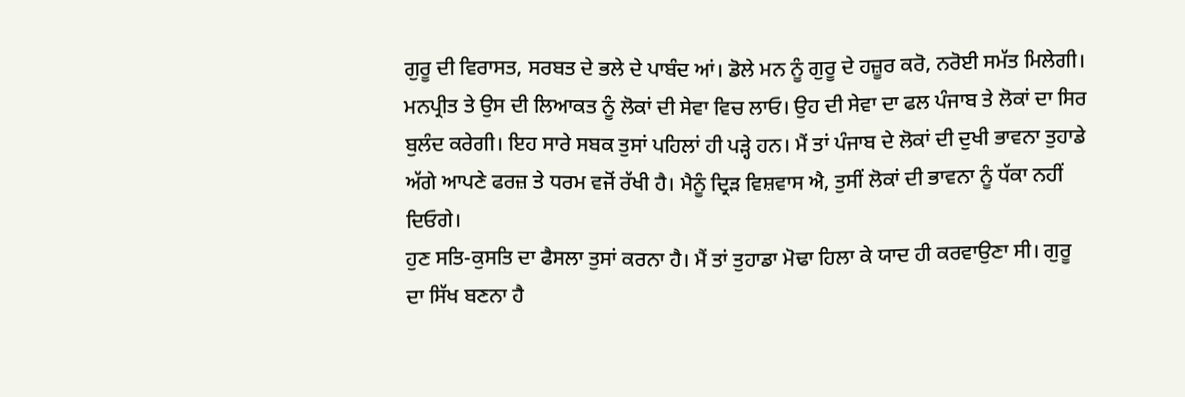ਗੁਰੂ ਦੀ ਵਿਰਾਸਤ, ਸਰਬਤ ਦੇ ਭਲੇ ਦੇ ਪਾਬੰਦ ਆਂ। ਡੋਲੇ ਮਨ ਨੂੰ ਗੁਰੂ ਦੇ ਹਜ਼ੂਰ ਕਰੋ, ਨਰੋਈ ਸਮੱਤ ਮਿਲੇਗੀ। ਮਨਪ੍ਰੀਤ ਤੇ ਉਸ ਦੀ ਲਿਆਕਤ ਨੂੰ ਲੋਕਾਂ ਦੀ ਸੇਵਾ ਵਿਚ ਲਾਓ। ਉਹ ਦੀ ਸੇਵਾ ਦਾ ਫਲ ਪੰਜਾਬ ਤੇ ਲੋਕਾਂ ਦਾ ਸਿਰ ਬੁਲੰਦ ਕਰੇਗੀ। ਇਹ ਸਾਰੇ ਸਬਕ ਤੁਸਾਂ ਪਹਿਲਾਂ ਹੀ ਪੜ੍ਹੇ ਹਨ। ਮੈਂ ਤਾਂ ਪੰਜਾਬ ਦੇ ਲੋਕਾਂ ਦੀ ਦੁਖੀ ਭਾਵਨਾ ਤੁਹਾਡੇ ਅੱਗੇ ਆਪਣੇ ਫਰਜ਼ ਤੇ ਧਰਮ ਵਜੋਂ ਰੱਖੀ ਹੈ। ਮੈਨੂੰ ਦ੍ਰਿੜ ਵਿਸ਼ਵਾਸ ਐ, ਤੁਸੀਂ ਲੋਕਾਂ ਦੀ ਭਾਵਨਾ ਨੂੰ ਧੱਕਾ ਨਹੀਂ ਦਿਓਗੇ।
ਹੁਣ ਸਤਿ-ਕੁਸਤਿ ਦਾ ਫੈਸਲਾ ਤੁਸਾਂ ਕਰਨਾ ਹੈ। ਮੈਂ ਤਾਂ ਤੁਹਾਡਾ ਮੋਢਾ ਹਿਲਾ ਕੇ ਯਾਦ ਹੀ ਕਰਵਾਉਣਾ ਸੀ। ਗੁਰੂ ਦਾ ਸਿੱਖ ਬਣਨਾ ਹੈ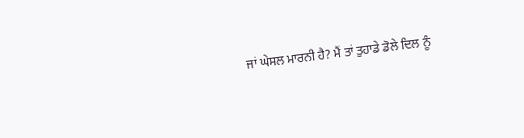ਜਾਂ ਘੇਸਲ ਮਾਰਨੀ ਹੈ? ਮੈਂ ਤਾਂ ਤੁਹਾਡੇ ਡੋਲੇ ਦਿਲ ਨੂੰ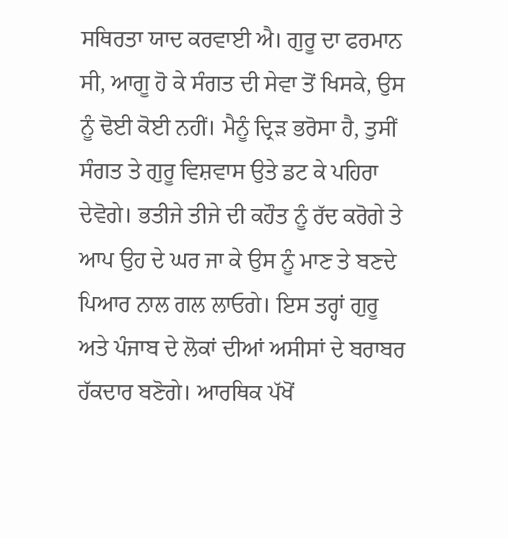ਸਥਿਰਤਾ ਯਾਦ ਕਰਵਾਈ ਐ। ਗੁਰੂ ਦਾ ਫਰਮਾਨ ਸੀ, ਆਗੂ ਹੋ ਕੇ ਸੰਗਤ ਦੀ ਸੇਵਾ ਤੋਂ ਖਿਸਕੇ, ਉਸ ਨੂੰ ਢੋਈ ਕੋਈ ਨਹੀਂ। ਮੈਨੂੰ ਦ੍ਰਿੜ ਭਰੋਸਾ ਹੈ, ਤੁਸੀਂ ਸੰਗਤ ਤੇ ਗੁਰੂ ਵਿਸ਼ਵਾਸ ਉਤੇ ਡਟ ਕੇ ਪਹਿਰਾ ਦੇਵੋਗੇ। ਭਤੀਜੇ ਤੀਜੇ ਦੀ ਕਹੌਤ ਨੂੰ ਰੱਦ ਕਰੋਗੇ ਤੇ ਆਪ ਉਹ ਦੇ ਘਰ ਜਾ ਕੇ ਉਸ ਨੂੰ ਮਾਣ ਤੇ ਬਣਦੇ ਪਿਆਰ ਨਾਲ ਗਲ ਲਾਓਗੇ। ਇਸ ਤਰ੍ਹਾਂ ਗੁਰੂ ਅਤੇ ਪੰਜਾਬ ਦੇ ਲੋਕਾਂ ਦੀਆਂ ਅਸੀਸਾਂ ਦੇ ਬਰਾਬਰ ਹੱਕਦਾਰ ਬਣੋਗੇ। ਆਰਥਿਕ ਪੱਖੋਂ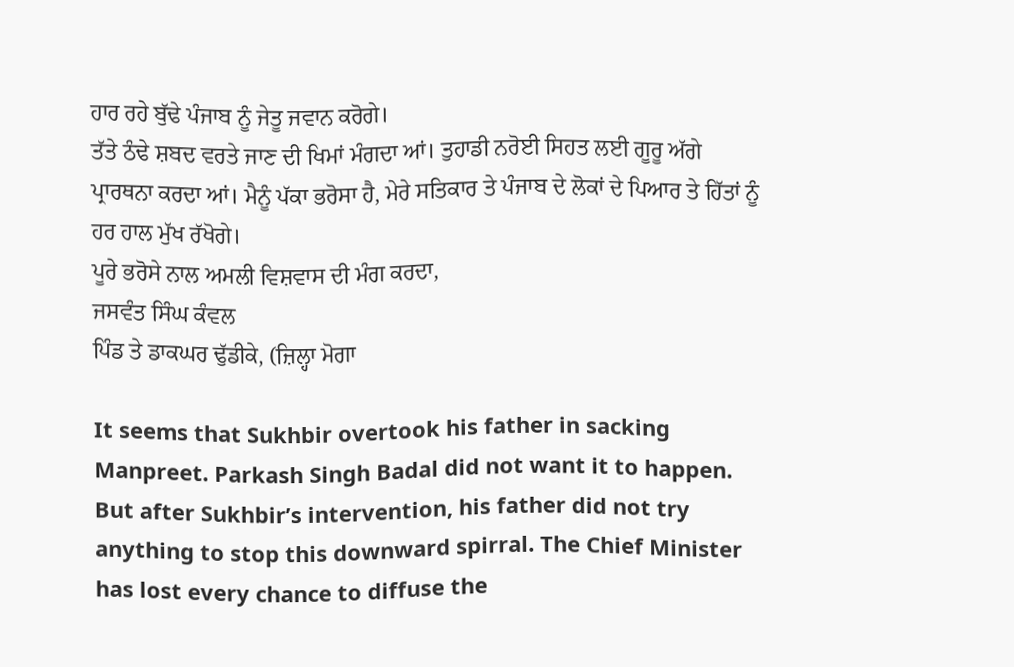ਹਾਰ ਰਹੇ ਬੁੱਢੇ ਪੰਜਾਬ ਨੂੰ ਜੇਤੂ ਜਵਾਨ ਕਰੋਗੇ।
ਤੱਤੇ ਠੰਢੇ ਸ਼ਬਦ ਵਰਤੇ ਜਾਣ ਦੀ ਖਿਮਾਂ ਮੰਗਦਾ ਆਂ। ਤੁਹਾਡੀ ਨਰੋਈ ਸਿਹਤ ਲਈ ਗੂਰੂ ਅੱਗੇ ਪ੍ਰਾਰਥਨਾ ਕਰਦਾ ਆਂ। ਮੈਨੂੰ ਪੱਕਾ ਭਰੋਸਾ ਹੈ, ਮੇਰੇ ਸਤਿਕਾਰ ਤੇ ਪੰਜਾਬ ਦੇ ਲੋਕਾਂ ਦੇ ਪਿਆਰ ਤੇ ਹਿੱਤਾਂ ਨੂੰ ਹਰ ਹਾਲ ਮੁੱਖ ਰੱਖੋਗੇ।
ਪੂਰੇ ਭਰੋਸੇ ਨਾਲ ਅਮਲੀ ਵਿਸ਼ਵਾਸ ਦੀ ਮੰਗ ਕਰਦਾ,
ਜਸਵੰਤ ਸਿੰਘ ਕੰਵਲ
ਪਿੰਡ ਤੇ ਡਾਕਘਰ ਢੁੱਡੀਕੇ, (ਜ਼ਿਲ੍ਹਾ ਮੋਗਾ

It seems that Sukhbir overtook his father in sacking Manpreet. Parkash Singh Badal did not want it to happen. But after Sukhbir’s intervention, his father did not try anything to stop this downward spirral. The Chief Minister has lost every chance to diffuse the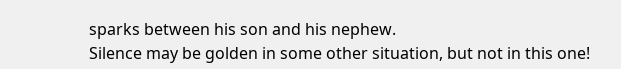sparks between his son and his nephew.
Silence may be golden in some other situation, but not in this one!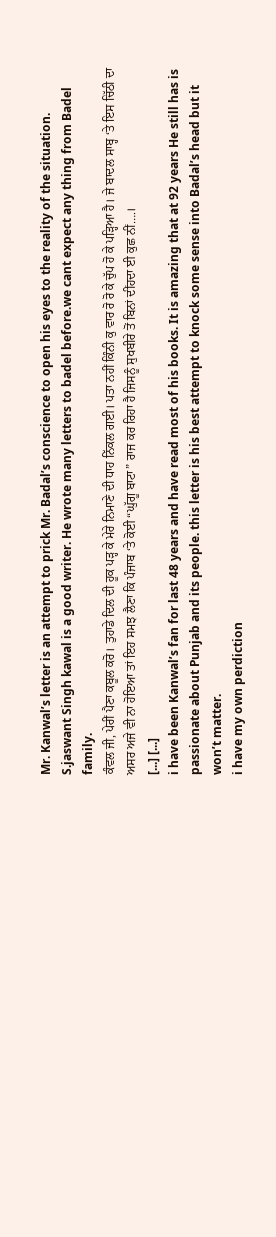Mr. Kanwal’s letter is an attempt to prick Mr. Badal’s conscience to open his eyes to the reality of the situation.
S.jaswant Singh kawal is a good writer. He wrote many letters to badel before.we cant expect any thing from Badel family.
ਕੰਵਲ ਜੀ, ਪੇਰੀਂ ਪੈਣਾ ਕਬੂਲ ਕਰੋ। ਤੁਹਾਡੇ ਦਿਲ ਦੀ ਹੂਕ ਪੜ੍ਹ ਕੇ ਮੇਰੇ ਨਿਮਾਣੇ ਦੀ ਧਾਹ ਨਿੱਕਲ ਗਈ। ਪਤਾ ਨਹੀਂ ਕਿੰਨੀ ਕੁ ਵਾਰ ਰੋ ਰੋ ਕੇ ਚੁੱਪ ਹੋ ਕੇ ਪੜ੍ਹਿਆ ਹੈ। ਜੇ ਬਾਦਲ ਸਾਬ੍ਹ ‘ਤੇ ਇਸ ਚਿੱਠੀ ਦਾ ਅਸਰ ਅਜੇ ਵੀ ਨਾ ਹੋਇਆ ਤਾਂ ਇਹ ਸਮਝ ਲੈਣਾ ਕਿ ਪੰਜਾਬ ‘ਤੇ ਕੋਈ “ਘੁੱਗੂ ਬਾਟਾ” ਰਾਜ ਕਰ ਰਿਹਾ ਹੈ ਜਿਸਨੂੰ ਸੁਖਬੀਰੇ ਤੋਂ ਬਿਨਾਂ ਦੀਂਹਦਾ ਈ ਕੁਛ ਨੀਂ….।
[...] [...]
i have been Kanwal’s fan for last 48 years and have read most of his books. It is amazing that at 92 years He still has is passionate about Punjab and its people. this letter is his best attempt to knock some sense into Badal’s head but it won’t matter.
i have my own perdiction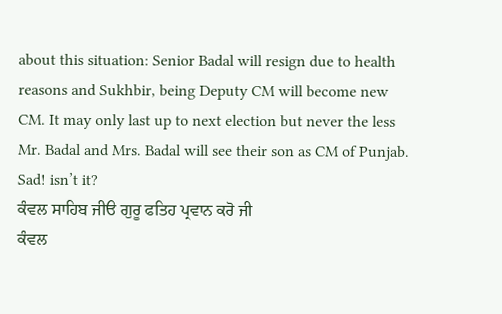about this situation: Senior Badal will resign due to health reasons and Sukhbir, being Deputy CM will become new CM. It may only last up to next election but never the less Mr. Badal and Mrs. Badal will see their son as CM of Punjab.
Sad! isn’t it?
ਕੰਵਲ ਸਾਹਿਬ ਜੀੳ ਗੁਰੂ ਫਤਿਹ ਪ੍ਰਵਾਨ ਕਰੋ ਜੀ
ਕੰਵਲ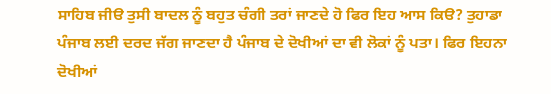ਸਾਹਿਬ ਜੀੳ ਤੁਸੀ ਬਾਦਲ ਨੂੰ ਬਹੁਤ ਚੰਗੀ ਤਰਾਂ ਜਾਣਦੇ ਹੋ ਫਿਰ ਇਹ ਆਸ ਕਿੳ? ਤੁਹਾਡਾ ਪੰਜਾਬ ਲਈ ਦਰਦ ਜੱਗ ਜਾਣਦਾ ਹੈ ਪੰਜਾਬ ਦੇ ਦੋਖੀਆਂ ਦਾ ਵੀ ਲੋਕਾਂ ਨੂੰ ਪਤਾ। ਫਿਰ ਇਹਨਾ ਦੋਖੀਆਂ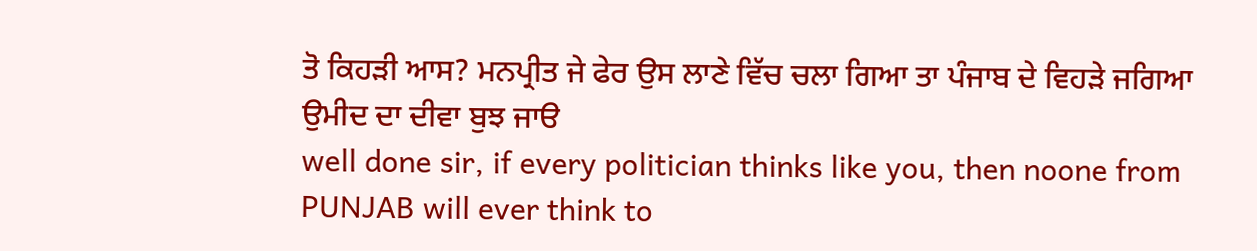ਤੋ ਕਿਹੜੀ ਆਸ? ਮਨਪ੍ਰੀਤ ਜੇ ਫੇਰ ਉਸ ਲਾਣੇ ਵਿੱਚ ਚਲਾ ਗਿਆ ਤਾ ਪੰਜਾਬ ਦੇ ਵਿਹੜੇ ਜਗਿਆ ਉਮੀਦ ਦਾ ਦੀਵਾ ਬੁਝ ਜਾੳ
well done sir, if every politician thinks like you, then noone from PUNJAB will ever think to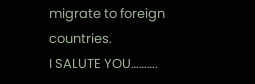migrate to foreign countries.
I SALUTE YOU……….